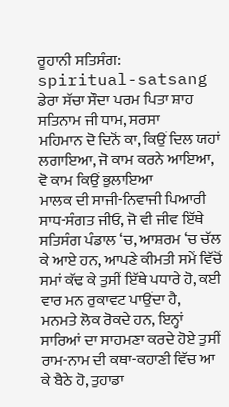ਰੂਹਾਨੀ ਸਤਿਸੰਗ: spiritual-satsang ਡੇਰਾ ਸੱਚਾ ਸੌਦਾ ਪਰਮ ਪਿਤਾ ਸ਼ਾਹ ਸਤਿਨਾਮ ਜੀ ਧਾਮ, ਸਰਸਾ
ਮਹਿਮਾਨ ਦੋ ਦਿਨੋਂ ਕਾ, ਕਿਉਂ ਦਿਲ ਯਹਾਂ ਲਗਾਇਆ, ਜੋ ਕਾਮ ਕਰਨੇ ਆਇਆ, ਵੋ ਕਾਮ ਕਿਉਂ ਭੁਲਾਇਆ
ਮਾਲਕ ਦੀ ਸਾਜੀ-ਨਿਵਾਜੀ ਪਿਆਰੀ ਸਾਧ-ਸੰਗਤ ਜੀਓ, ਜੋ ਵੀ ਜੀਵ ਇੱਥੇ ਸਤਿਸੰਗ ਪੰਡਾਲ ‘ਚ, ਆਸ਼ਰਮ ‘ਚ ਚੱਲ ਕੇ ਆਏ ਹਨ, ਆਪਣੇ ਕੀਮਤੀ ਸਮੇਂ ਵਿੱਚੋਂ ਸਮਾਂ ਕੱਢ ਕੇ ਤੁਸੀਂ ਇੱਥੇ ਪਧਾਰੇ ਹੋ, ਕਈ ਵਾਰ ਮਨ ਰੁਕਾਵਟ ਪਾਉਂਦਾ ਹੈ,
ਮਨਮਤੇ ਲੋਕ ਰੋਕਦੇ ਹਨ, ਇਨ੍ਹਾਂ ਸਾਰਿਆਂ ਦਾ ਸਾਹਮਣਾ ਕਰਦੇ ਹੋਏ ਤੁਸੀਂ ਰਾਮ-ਨਾਮ ਦੀ ਕਥਾ-ਕਹਾਣੀ ਵਿੱਚ ਆ ਕੇ ਬੈਠੇ ਹੋ, ਤੁਹਾਡਾ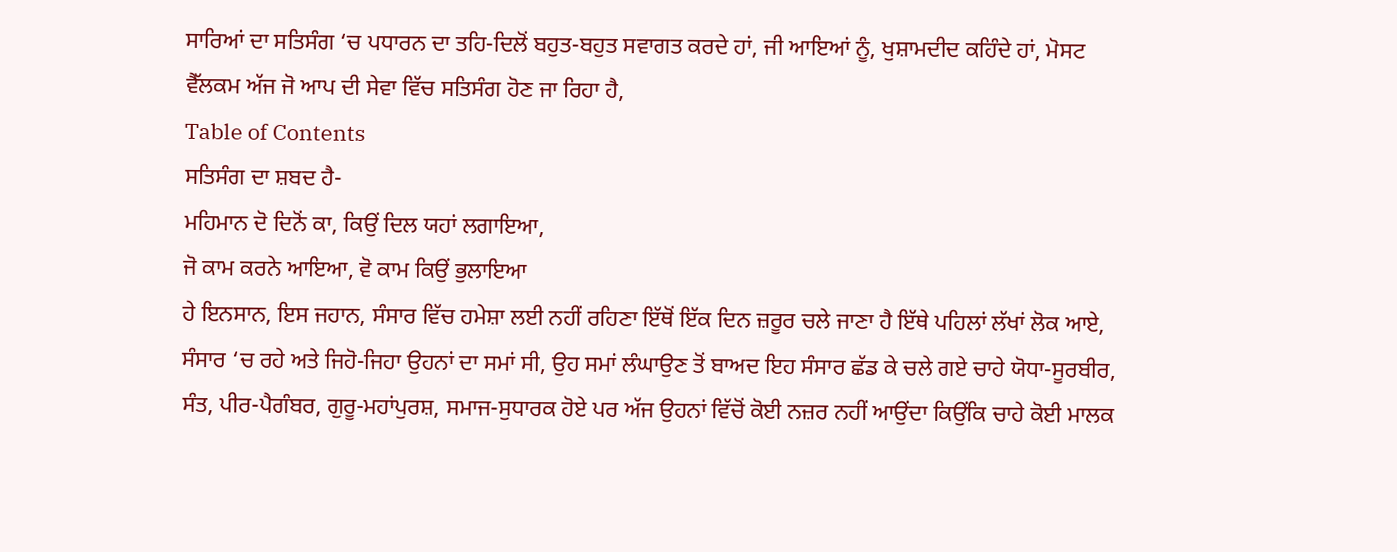ਸਾਰਿਆਂ ਦਾ ਸਤਿਸੰਗ ‘ਚ ਪਧਾਰਨ ਦਾ ਤਹਿ-ਦਿਲੋਂ ਬਹੁਤ-ਬਹੁਤ ਸਵਾਗਤ ਕਰਦੇ ਹਾਂ, ਜੀ ਆਇਆਂ ਨੂੰ, ਖੁਸ਼ਾਮਦੀਦ ਕਹਿੰਦੇ ਹਾਂ, ਮੋਸਟ ਵੈੱਲਕਮ ਅੱਜ ਜੋ ਆਪ ਦੀ ਸੇਵਾ ਵਿੱਚ ਸਤਿਸੰਗ ਹੋਣ ਜਾ ਰਿਹਾ ਹੈ,
Table of Contents
ਸਤਿਸੰਗ ਦਾ ਸ਼ਬਦ ਹੈ-
ਮਹਿਮਾਨ ਦੋ ਦਿਨੋਂ ਕਾ, ਕਿਉਂ ਦਿਲ ਯਹਾਂ ਲਗਾਇਆ,
ਜੋ ਕਾਮ ਕਰਨੇ ਆਇਆ, ਵੋ ਕਾਮ ਕਿਉਂ ਭੁਲਾਇਆ
ਹੇ ਇਨਸਾਨ, ਇਸ ਜਹਾਨ, ਸੰਸਾਰ ਵਿੱਚ ਹਮੇਸ਼ਾ ਲਈ ਨਹੀਂ ਰਹਿਣਾ ਇੱਥੋਂ ਇੱਕ ਦਿਨ ਜ਼ਰੂਰ ਚਲੇ ਜਾਣਾ ਹੈ ਇੱਥੇ ਪਹਿਲਾਂ ਲੱਖਾਂ ਲੋਕ ਆਏ, ਸੰਸਾਰ ‘ਚ ਰਹੇ ਅਤੇ ਜਿਹੋ-ਜਿਹਾ ਉਹਨਾਂ ਦਾ ਸਮਾਂ ਸੀ, ਉਹ ਸਮਾਂ ਲੰਘਾਉਣ ਤੋਂ ਬਾਅਦ ਇਹ ਸੰਸਾਰ ਛੱਡ ਕੇ ਚਲੇ ਗਏ ਚਾਹੇ ਯੋਧਾ-ਸੂਰਬੀਰ, ਸੰਤ, ਪੀਰ-ਪੈਗੰਬਰ, ਗੁਰੂ-ਮਹਾਂਪੁਰਸ਼, ਸਮਾਜ-ਸੁਧਾਰਕ ਹੋਏ ਪਰ ਅੱਜ ਉਹਨਾਂ ਵਿੱਚੋਂ ਕੋਈ ਨਜ਼ਰ ਨਹੀਂ ਆਉਂਦਾ ਕਿਉਂਕਿ ਚਾਹੇ ਕੋਈ ਮਾਲਕ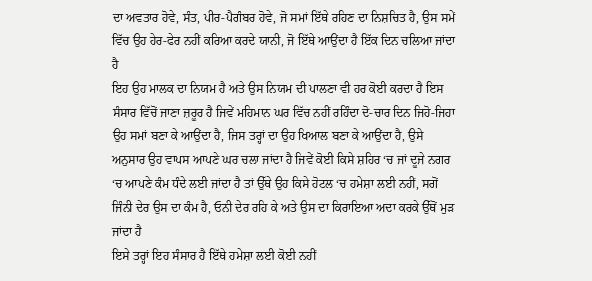ਦਾ ਅਵਤਾਰ ਹੋਵੇ, ਸੰਤ, ਪੀਰ-ਪੈਗੰਬਰ ਹੋਵੇ, ਜੋ ਸਮਾਂ ਇੱਥੇ ਰਹਿਣ ਦਾ ਨਿਸ਼ਚਿਤ ਹੈ, ਉਸ ਸਮੇਂ ਵਿੱਚ ਉਹ ਹੇਰ-ਫੇਰ ਨਹੀਂ ਕਰਿਆ ਕਰਦੇ ਯਾਨੀ, ਜੋ ਇੱਥੇ ਆਉਂਦਾ ਹੈ ਇੱਕ ਦਿਨ ਚਲਿਆ ਜਾਂਦਾ ਹੈ
ਇਹ ਉਹ ਮਾਲਕ ਦਾ ਨਿਯਮ ਹੈ ਅਤੇ ਉਸ ਨਿਯਮ ਦੀ ਪਾਲਣਾ ਵੀ ਹਰ ਕੋਈ ਕਰਦਾ ਹੈ ਇਸ ਸੰਸਾਰ ਵਿੱਚੋਂ ਜਾਣਾ ਜ਼ਰੂਰ ਹੈ ਜਿਵੇਂ ਮਹਿਮਾਨ ਘਰ ਵਿੱਚ ਨਹੀਂ ਰਹਿੰਦਾ ਦੋ-ਚਾਰ ਦਿਨ ਜਿਹੋ-ਜਿਹਾ ਉਹ ਸਮਾਂ ਬਣਾ ਕੇ ਆਉਂਦਾ ਹੈ, ਜਿਸ ਤਰ੍ਹਾਂ ਦਾ ਉਹ ਖਿਆਲ ਬਣਾ ਕੇ ਆਉਂਦਾ ਹੈ, ਉਸੇ ਅਨੁਸਾਰ ਉਹ ਵਾਪਸ ਆਪਣੇ ਘਰ ਚਲਾ ਜਾਂਦਾ ਹੈ ਜਿਵੇਂ ਕੋਈ ਕਿਸੇ ਸ਼ਹਿਰ ‘ਚ ਜਾਂ ਦੂਜੇ ਨਗਰ ‘ਚ ਆਪਣੇ ਕੰਮ ਧੰਦੇ ਲਈ ਜਾਂਦਾ ਹੈ ਤਾਂ ਉੱਥੇ ਉਹ ਕਿਸੇ ਹੋਟਲ ‘ਚ ਹਮੇਸ਼ਾ ਲਈ ਨਹੀਂ, ਸਗੋਂ ਜਿੰਨੀ ਦੇਰ ਉਸ ਦਾ ਕੰਮ ਹੈ, ਓਨੀ ਦੇਰ ਰਹਿ ਕੇ ਅਤੇ ਉਸ ਦਾ ਕਿਰਾਇਆ ਅਦਾ ਕਰਕੇ ਉੱਥੋਂ ਮੁੜ ਜਾਂਦਾ ਹੈ
ਇਸੇ ਤਰ੍ਹਾਂ ਇਹ ਸੰਸਾਰ ਹੈ ਇੱਥੇ ਹਮੇਸ਼ਾ ਲਈ ਕੋਈ ਨਹੀਂ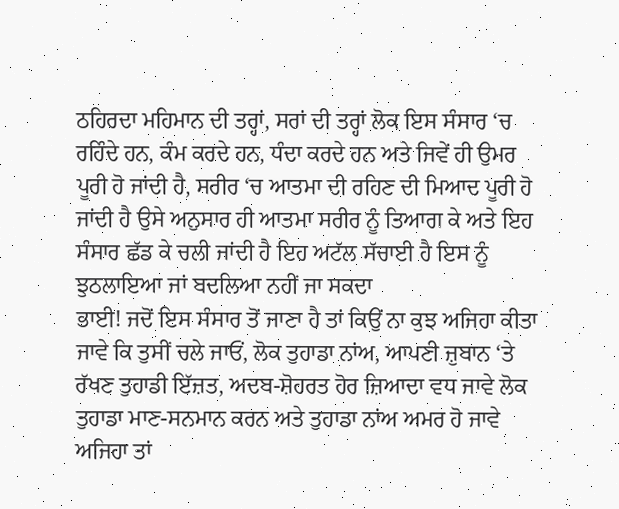ਠਹਿਰਦਾ ਮਹਿਮਾਨ ਦੀ ਤਰ੍ਹਾਂ, ਸਰਾਂ ਦੀ ਤਰ੍ਹਾਂ ਲੋਕ ਇਸ ਸੰਸਾਰ ‘ਚ ਰਹਿੰਦੇ ਹਨ, ਕੰਮ ਕਰਦੇ ਹਨ, ਧੰਦਾ ਕਰਦੇ ਹਨ ਅਤੇ ਜਿਵੇਂ ਹੀ ਉਮਰ ਪੂਰੀ ਹੋ ਜਾਂਦੀ ਹੈ, ਸਰੀਰ ‘ਚ ਆਤਮਾ ਦੀ ਰਹਿਣ ਦੀ ਮਿਆਦ ਪੂਰੀ ਹੋ ਜਾਂਦੀ ਹੈ ਉਸੇ ਅਨੁਸਾਰ ਹੀ ਆਤਮਾ ਸਰੀਰ ਨੂੰ ਤਿਆਗ ਕੇ ਅਤੇ ਇਹ ਸੰਸਾਰ ਛੱਡ ਕੇ ਚਲੀ ਜਾਂਦੀ ਹੈ ਇਹ ਅਟੱਲ ਸੱਚਾਈ ਹੈ ਇਸ ਨੂੰ ਝੁਠਲਾਇਆ ਜਾਂ ਬਦਲਿਆ ਨਹੀਂ ਜਾ ਸਕਦਾ
ਭਾਈ! ਜਦੋਂ ਇਸ ਸੰਸਾਰ ਤੋਂ ਜਾਣਾ ਹੈ ਤਾਂ ਕਿਉਂ ਨਾ ਕੁਝ ਅਜਿਹਾ ਕੀਤਾ ਜਾਵੇ ਕਿ ਤੁਸੀਂ ਚਲੇ ਜਾਓਂ, ਲੋਕ ਤੁਹਾਡਾ ਨਾਂਅ, ਆਪਣੀ ਜ਼ੁਬਾਨ ‘ਤੇ ਰੱਖਣ ਤੁਹਾਡੀ ਇੱਜ਼ਤ, ਅਦਬ-ਸ਼ੋਹਰਤ ਹੋਰ ਜ਼ਿਆਦਾ ਵਧ ਜਾਵੇ ਲੋਕ ਤੁਹਾਡਾ ਮਾਣ-ਸਨਮਾਨ ਕਰਨ ਅਤੇ ਤੁਹਾਡਾ ਨਾਂਅ ਅਮਰ ਹੋ ਜਾਵੇ ਅਜਿਹਾ ਤਾਂ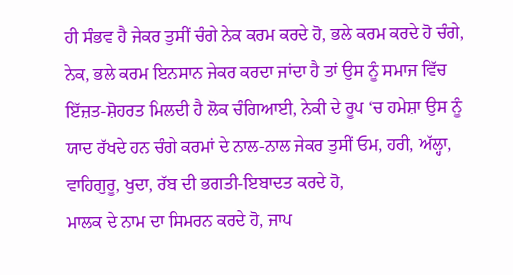ਹੀ ਸੰਭਵ ਹੈ ਜੇਕਰ ਤੁਸੀਂ ਚੰਗੇ ਨੇਕ ਕਰਮ ਕਰਦੇ ਹੋ, ਭਲੇ ਕਰਮ ਕਰਦੇ ਹੋ ਚੰਗੇ, ਨੇਕ, ਭਲੇ ਕਰਮ ਇਨਸਾਨ ਜੇਕਰ ਕਰਦਾ ਜਾਂਦਾ ਹੈ ਤਾਂ ਉਸ ਨੂੰ ਸਮਾਜ ਵਿੱਚ ਇੱਜ਼ਤ-ਸ਼ੋਹਰਤ ਮਿਲਦੀ ਹੈ ਲੋਕ ਚੰਗਿਆਈ, ਨੇਕੀ ਦੇ ਰੂਪ ‘ਚ ਹਮੇਸ਼ਾ ਉਸ ਨੂੰ ਯਾਦ ਰੱਖਦੇ ਹਨ ਚੰਗੇ ਕਰਮਾਂ ਦੇ ਨਾਲ-ਨਾਲ ਜੇਕਰ ਤੁਸੀਂ ਓਮ, ਹਰੀ, ਅੱਲ੍ਹਾ, ਵਾਹਿਗੁਰੂ, ਖੁਦਾ, ਰੱਬ ਦੀ ਭਗਤੀ-ਇਬਾਦਤ ਕਰਦੇ ਹੋ,
ਮਾਲਕ ਦੇ ਨਾਮ ਦਾ ਸਿਮਰਨ ਕਰਦੇ ਹੋ, ਜਾਪ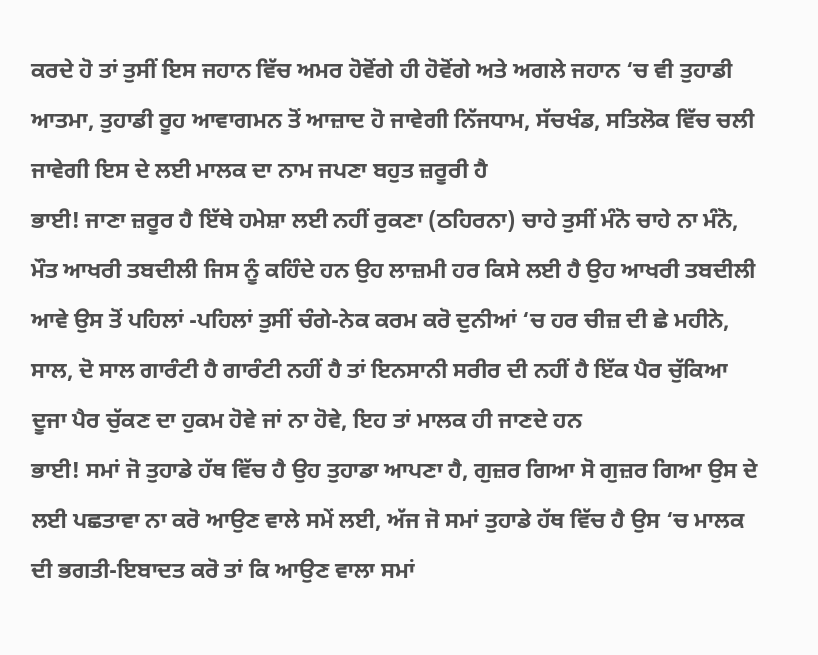ਕਰਦੇ ਹੋ ਤਾਂ ਤੁਸੀਂ ਇਸ ਜਹਾਨ ਵਿੱਚ ਅਮਰ ਹੋਵੋਂਗੇ ਹੀ ਹੋਵੋਂਗੇ ਅਤੇ ਅਗਲੇ ਜਹਾਨ ‘ਚ ਵੀ ਤੁਹਾਡੀ ਆਤਮਾ, ਤੁਹਾਡੀ ਰੂਹ ਆਵਾਗਮਨ ਤੋਂ ਆਜ਼ਾਦ ਹੋ ਜਾਵੇਗੀ ਨਿੱਜਧਾਮ, ਸੱਚਖੰਡ, ਸਤਿਲੋਕ ਵਿੱਚ ਚਲੀ ਜਾਵੇਗੀ ਇਸ ਦੇ ਲਈ ਮਾਲਕ ਦਾ ਨਾਮ ਜਪਣਾ ਬਹੁਤ ਜ਼ਰੂਰੀ ਹੈ
ਭਾਈ! ਜਾਣਾ ਜ਼ਰੂਰ ਹੈ ਇੱਥੇ ਹਮੇਸ਼ਾ ਲਈ ਨਹੀਂ ਰੁਕਣਾ (ਠਹਿਰਨਾ) ਚਾਹੇ ਤੁਸੀਂ ਮੰਨੋ ਚਾਹੇ ਨਾ ਮੰਨੋ, ਮੌਤ ਆਖਰੀ ਤਬਦੀਲੀ ਜਿਸ ਨੂੰ ਕਹਿੰਦੇ ਹਨ ਉਹ ਲਾਜ਼ਮੀ ਹਰ ਕਿਸੇ ਲਈ ਹੈ ਉਹ ਆਖਰੀ ਤਬਦੀਲੀ ਆਵੇ ਉਸ ਤੋਂ ਪਹਿਲਾਂ -ਪਹਿਲਾਂ ਤੁਸੀਂ ਚੰਗੇ-ਨੇਕ ਕਰਮ ਕਰੋ ਦੁਨੀਆਂ ‘ਚ ਹਰ ਚੀਜ਼ ਦੀ ਛੇ ਮਹੀਨੇ, ਸਾਲ, ਦੋ ਸਾਲ ਗਾਰੰਟੀ ਹੈ ਗਾਰੰਟੀ ਨਹੀਂ ਹੈ ਤਾਂ ਇਨਸਾਨੀ ਸਰੀਰ ਦੀ ਨਹੀਂ ਹੈ ਇੱਕ ਪੈਰ ਚੁੱਕਿਆ ਦੂਜਾ ਪੈਰ ਚੁੱਕਣ ਦਾ ਹੁਕਮ ਹੋਵੇ ਜਾਂ ਨਾ ਹੋਵੇ, ਇਹ ਤਾਂ ਮਾਲਕ ਹੀ ਜਾਣਦੇ ਹਨ
ਭਾਈ! ਸਮਾਂ ਜੋ ਤੁਹਾਡੇ ਹੱਥ ਵਿੱਚ ਹੈ ਉਹ ਤੁਹਾਡਾ ਆਪਣਾ ਹੈ, ਗੁਜ਼ਰ ਗਿਆ ਸੋ ਗੁਜ਼ਰ ਗਿਆ ਉਸ ਦੇ ਲਈ ਪਛਤਾਵਾ ਨਾ ਕਰੋ ਆਉਣ ਵਾਲੇ ਸਮੇਂ ਲਈ, ਅੱਜ ਜੋ ਸਮਾਂ ਤੁਹਾਡੇ ਹੱਥ ਵਿੱਚ ਹੈ ਉਸ ‘ਚ ਮਾਲਕ ਦੀ ਭਗਤੀ-ਇਬਾਦਤ ਕਰੋ ਤਾਂ ਕਿ ਆਉਣ ਵਾਲਾ ਸਮਾਂ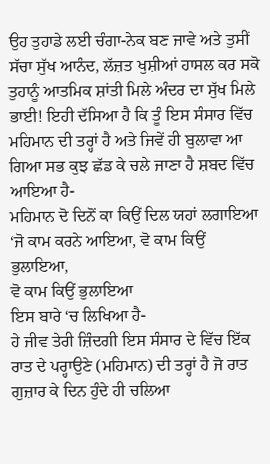ਉਹ ਤੁਹਾਡੇ ਲਈ ਚੰਗਾ-ਨੇਕ ਬਣ ਜਾਵੇ ਅਤੇ ਤੁਸੀਂ ਸੱਚਾ ਸੁੱਖ ਆਨੰਦ, ਲੱਜ਼ਤ ਖੁਸ਼ੀਆਂ ਹਾਸਲ ਕਰ ਸਕੋ ਤੁਹਾਨੂੰ ਆਤਮਿਕ ਸ਼ਾਂਤੀ ਮਿਲੇ ਅੰਦਰ ਦਾ ਸੁੱਖ ਮਿਲੇ
ਭਾਈ! ਇਹੀ ਦੱਸਿਆ ਹੈ ਕਿ ਤੂੰ ਇਸ ਸੰਸਾਰ ਵਿੱਚ ਮਹਿਮਾਨ ਦੀ ਤਰ੍ਹਾਂ ਹੈ ਅਤੇ ਜਿਵੇਂ ਹੀ ਬੁਲਾਵਾ ਆ ਗਿਆ ਸਭ ਕੁਝ ਛੱਡ ਕੇ ਚਲੇ ਜਾਣਾ ਹੈ ਸ਼ਬਦ ਵਿੱਚ ਆਇਆ ਹੈ-
ਮਹਿਮਾਨ ਦੋ ਦਿਨੋਂ ਕਾ ਕਿਉਂ ਦਿਲ ਯਹਾਂ ਲਗਾਇਆ
‘ਜੋ ਕਾਮ ਕਰਨੇ ਆਇਆ, ਵੋ ਕਾਮ ਕਿਉਂ ਭੁਲਾਇਆ,
ਵੋ ਕਾਮ ਕਿਉਂ ਭੁਲਾਇਆ
ਇਸ ਬਾਰੇ ‘ਚ ਲਿਖਿਆ ਹੈ-
ਹੇ ਜੀਵ ਤੇਰੀ ਜ਼ਿੰਦਗੀ ਇਸ ਸੰਸਾਰ ਦੇ ਵਿੱਚ ਇੱਕ ਰਾਤ ਦੇ ਪਰ੍ਹਾਉਣੇ (ਮਹਿਮਾਨ) ਦੀ ਤਰ੍ਹਾਂ ਹੈ ਜੋ ਰਾਤ ਗੁਜ਼ਾਰ ਕੇ ਦਿਨ ਹੁੰਦੇ ਹੀ ਚਲਿਆ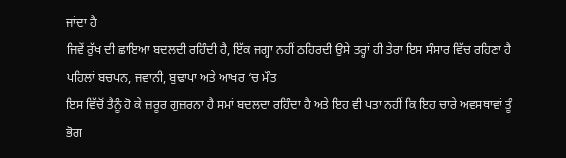ਜਾਂਦਾ ਹੈ
ਜਿਵੇਂ ਰੁੱਖ ਦੀ ਛਾਇਆ ਬਦਲਦੀ ਰਹਿੰਦੀ ਹੈ, ਇੱਕ ਜਗ੍ਹਾ ਨਹੀਂ ਠਹਿਰਦੀ ਉਸੇ ਤਰ੍ਹਾਂ ਹੀ ਤੇਰਾ ਇਸ ਸੰਸਾਰ ਵਿੱਚ ਰਹਿਣਾ ਹੈ ਪਹਿਲਾਂ ਬਚਪਨ, ਜਵਾਨੀ, ਬੁਢਾਪਾ ਅਤੇ ਆਖਰ ‘ਚ ਮੌਤ
ਇਸ ਵਿੱਚੋਂ ਤੈਨੂੰ ਹੋ ਕੇ ਜ਼ਰੂਰ ਗੁਜ਼ਰਨਾ ਹੈ ਸਮਾਂ ਬਦਲਦਾ ਰਹਿੰਦਾ ਹੈ ਅਤੇ ਇਹ ਵੀ ਪਤਾ ਨਹੀਂ ਕਿ ਇਹ ਚਾਰੇ ਅਵਸਥਾਵਾਂ ਤੂੰ ਭੋਗ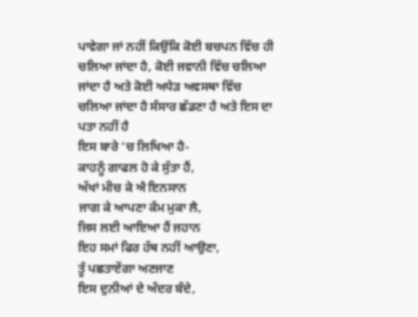ਪਾਵੇਗਾ ਜਾਂ ਨਹੀਂ ਕਿਉਂਕਿ ਕੋਈ ਬਚਪਨ ਵਿੱਚ ਹੀ ਚਲਿਆ ਜਾਂਦਾ ਹੈ, ਕੋਈ ਜਵਾਨੀ ਵਿੱਚ ਚਲਿਆ ਜਾਂਦਾ ਹੈ ਅਤੇ ਕੋਈ ਅਧੇੜ ਅਵਸਥਾ ਵਿੱਚ ਚਲਿਆ ਜਾਂਦਾ ਹੈ ਸੰਸਾਰ ਛੱਡਣਾ ਹੈ ਅਤੇ ਇਸ ਦਾ ਪਤਾ ਨਹੀਂ ਹੈ
ਇਸ ਬਾਰੇ ‘ਚ ਲਿਖਿਆ ਹੈ-
ਕਾਹਨੂੰ ਗਾਫਲ ਹੋ ਕੇ ਸੁੱਤਾ ਹੈਂ,
ਅੱਖਾਂ ਮੀਚ ਕੇ ਐ ਇਨਸਾਨ
ਜਾਗ ਕੇ ਆਪਣਾ ਕੰਮ ਮੁਕਾ ਲੈ,
ਜਿਸ ਲਈ ਆਇਆ ਹੈਂ ਜਹਾਨ
ਇਹ ਸਮਾਂ ਫਿਰ ਹੱਥ ਨਹੀਂ ਆਉਣਾ,
ਤੂੰ ਪਛਤਾਏਂਗਾ ਅਣਜਾਣ
ਇਸ ਦੁਨੀਆਂ ਦੇ ਅੰਦਰ ਬੰਦੇ,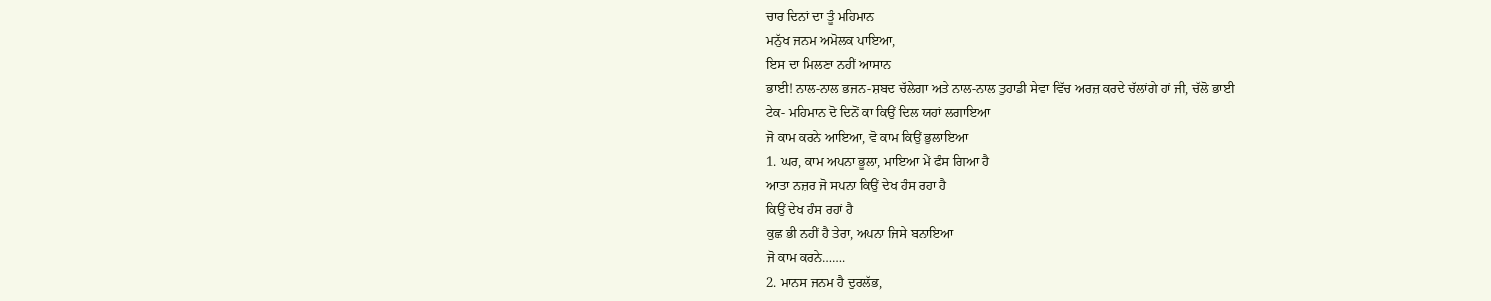ਚਾਰ ਦਿਨਾਂ ਦਾ ਤੂੰ ਮਹਿਮਾਨ
ਮਨੁੱਖ ਜਨਮ ਅਮੋਲਕ ਪਾਇਆ,
ਇਸ ਦਾ ਮਿਲਣਾ ਨਹੀਂ ਆਸਾਨ
ਭਾਈ! ਨਾਲ-ਨਾਲ ਭਜਨ-ਸ਼ਬਦ ਚੱਲੇਗਾ ਅਤੇ ਨਾਲ-ਨਾਲ ਤੁਹਾਡੀ ਸੇਵਾ ਵਿੱਚ ਅਰਜ਼ ਕਰਦੇ ਚੱਲਾਂਗੇ ਹਾਂ ਜੀ, ਚੱਲੋ ਭਾਈ
ਟੇਕ- ਮਹਿਮਾਨ ਦੋ ਦਿਨੋਂ ਕਾ ਕਿਉਂ ਦਿਲ ਯਹਾਂ ਲਗਾਇਆ
ਜੋ ਕਾਮ ਕਰਨੇ ਆਇਆ, ਵੋ ਕਾਮ ਕਿਉਂ ਭੁਲਾਇਆ
1. ਘਰ, ਕਾਮ ਅਪਨਾ ਭੂਲਾ, ਮਾਇਆ ਮੇਂ ਫੰਸ ਗਿਆ ਹੈ
ਆਤਾ ਨਜ਼ਰ ਜੋ ਸਪਨਾ ਕਿਉਂ ਦੇਖ ਹੰਸ ਰਹਾ ਹੈ
ਕਿਉਂ ਦੇਖ ਹੰਸ ਰਹਾਂ ਹੈ
ਕੁਛ ਭੀ ਨਹੀਂ ਹੈ ਤੇਰਾ, ਅਪਨਾ ਜਿਸੇ ਬਨਾਇਆ
ਜੋ ਕਾਮ ਕਰਨੇ…….
2. ਮਾਨਸ ਜਨਮ ਹੈ ਦੁਰਲੱਭ,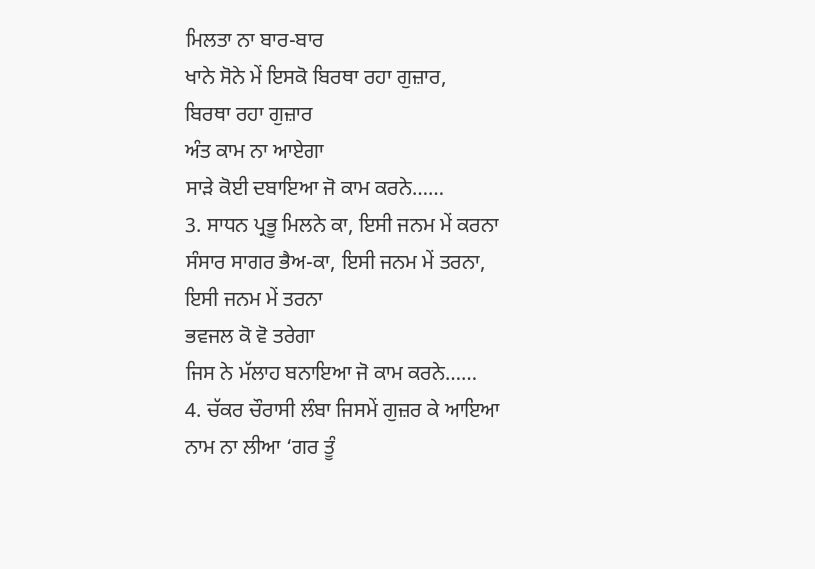ਮਿਲਤਾ ਨਾ ਬਾਰ-ਬਾਰ
ਖਾਨੇ ਸੋਨੇ ਮੇਂ ਇਸਕੋ ਬਿਰਥਾ ਰਹਾ ਗੁਜ਼ਾਰ,
ਬਿਰਥਾ ਰਹਾ ਗੁਜ਼ਾਰ
ਅੰਤ ਕਾਮ ਨਾ ਆਏਗਾ
ਸਾੜੇ ਕੋਈ ਦਬਾਇਆ ਜੋ ਕਾਮ ਕਰਨੇ……
3. ਸਾਧਨ ਪ੍ਰਭੂ ਮਿਲਨੇ ਕਾ, ਇਸੀ ਜਨਮ ਮੇਂ ਕਰਨਾ
ਸੰਸਾਰ ਸਾਗਰ ਭੈਅ-ਕਾ, ਇਸੀ ਜਨਮ ਮੇਂ ਤਰਨਾ,
ਇਸੀ ਜਨਮ ਮੇਂ ਤਰਨਾ
ਭਵਜਲ ਕੋ ਵੋ ਤਰੇਗਾ
ਜਿਸ ਨੇ ਮੱਲਾਹ ਬਨਾਇਆ ਜੋ ਕਾਮ ਕਰਨੇ……
4. ਚੱਕਰ ਚੌਰਾਸੀ ਲੰਬਾ ਜਿਸਮੇਂ ਗੁਜ਼ਰ ਕੇ ਆਇਆ
ਨਾਮ ਨਾ ਲੀਆ ‘ਗਰ ਤੂੰ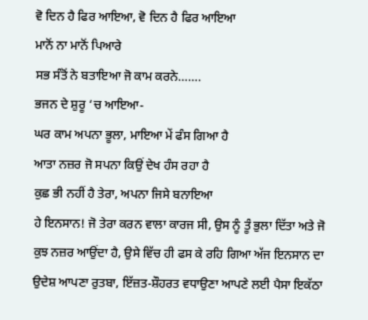ਵੋ ਦਿਨ ਹੈ ਫਿਰ ਆਇਆ, ਵੋ ਦਿਨ ਹੈ ਫਿਰ ਆਇਆ
ਮਾਨੋਂ ਨਾ ਮਾਨੋਂ ਪਿਆਰੇ
ਸਭ ਸੰਤੋਂ ਨੇ ਬਤਾਇਆ ਜੋ ਕਾਮ ਕਰਨੇ…….
ਭਜਨ ਦੇ ਸ਼ੁਰੂ ‘ਚ ਆਇਆ-
ਘਰ ਕਾਮ ਅਪਨਾ ਭੂਲਾ, ਮਾਇਆ ਮੇਂ ਫੰਸ ਗਿਆ ਹੈ
ਆਤਾ ਨਜ਼ਰ ਜੋ ਸਪਨਾ ਕਿਉਂ ਦੇਖ ਹੰਸ ਰਹਾ ਹੈ
ਕੁਛ ਭੀ ਨਹੀਂ ਹੈ ਤੇਰਾ, ਅਪਨਾ ਜਿਸੇ ਬਨਾਇਆ
ਹੇ ਇਨਸਾਨ! ਜੋ ਤੇਰਾ ਕਰਨ ਵਾਲਾ ਕਾਰਜ ਸੀ, ਉਸ ਨੂੰ ਤੂੰ ਭੁਲਾ ਦਿੱਤਾ ਅਤੇ ਜੋ ਕੁਝ ਨਜ਼ਰ ਆਉਂਦਾ ਹੈ, ਉਸੇ ਵਿੱਚ ਹੀ ਫਸ ਕੇ ਰਹਿ ਗਿਆ ਅੱਜ ਇਨਸਾਨ ਦਾ ਉਦੇਸ਼ ਆਪਣਾ ਰੁਤਬਾ, ਇੱਜ਼ਤ-ਸ਼ੌਹਰਤ ਵਧਾਉਣਾ ਆਪਣੇ ਲਈ ਪੈਸਾ ਇਕੱਠਾ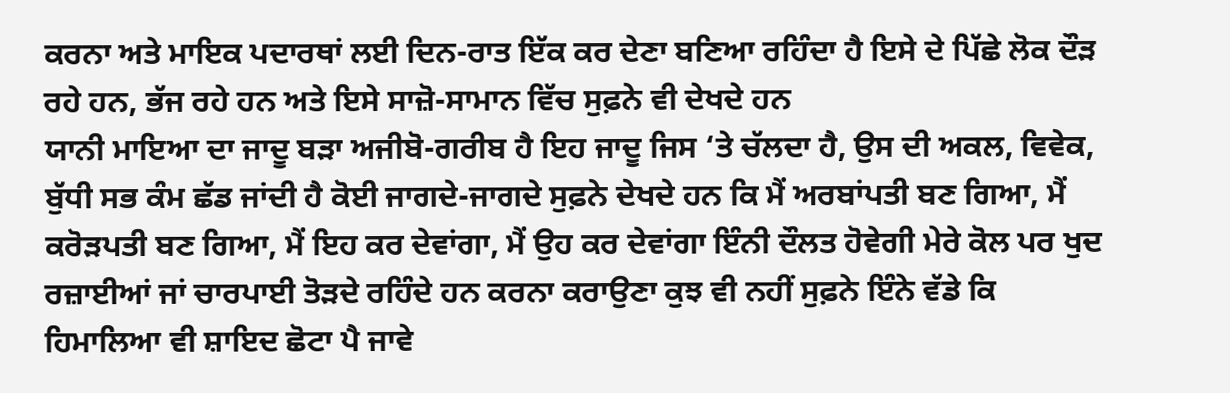ਕਰਨਾ ਅਤੇ ਮਾਇਕ ਪਦਾਰਥਾਂ ਲਈ ਦਿਨ-ਰਾਤ ਇੱਕ ਕਰ ਦੇਣਾ ਬਣਿਆ ਰਹਿੰਦਾ ਹੈ ਇਸੇ ਦੇ ਪਿੱਛੇ ਲੋਕ ਦੌੜ ਰਹੇ ਹਨ, ਭੱਜ ਰਹੇ ਹਨ ਅਤੇ ਇਸੇ ਸਾਜ਼ੋ-ਸਾਮਾਨ ਵਿੱਚ ਸੁਫ਼ਨੇ ਵੀ ਦੇਖਦੇ ਹਨ
ਯਾਨੀ ਮਾਇਆ ਦਾ ਜਾਦੂ ਬੜਾ ਅਜੀਬੋ-ਗਰੀਬ ਹੈ ਇਹ ਜਾਦੂ ਜਿਸ ‘ਤੇ ਚੱਲਦਾ ਹੈ, ਉਸ ਦੀ ਅਕਲ, ਵਿਵੇਕ, ਬੁੱਧੀ ਸਭ ਕੰਮ ਛੱਡ ਜਾਂਦੀ ਹੈ ਕੋਈ ਜਾਗਦੇ-ਜਾਗਦੇ ਸੁਫ਼ਨੇ ਦੇਖਦੇ ਹਨ ਕਿ ਮੈਂ ਅਰਬਾਂਪਤੀ ਬਣ ਗਿਆ, ਮੈਂ ਕਰੋੜਪਤੀ ਬਣ ਗਿਆ, ਮੈਂ ਇਹ ਕਰ ਦੇਵਾਂਗਾ, ਮੈਂ ਉਹ ਕਰ ਦੇਵਾਂਗਾ ਇੰਨੀ ਦੌਲਤ ਹੋਵੇਗੀ ਮੇਰੇ ਕੋਲ ਪਰ ਖੁਦ ਰਜ਼ਾਈਆਂ ਜਾਂ ਚਾਰਪਾਈ ਤੋੜਦੇ ਰਹਿੰਦੇ ਹਨ ਕਰਨਾ ਕਰਾਉਣਾ ਕੁਝ ਵੀ ਨਹੀਂ ਸੁਫ਼ਨੇ ਇੰਨੇ ਵੱਡੇ ਕਿ ਹਿਮਾਲਿਆ ਵੀ ਸ਼ਾਇਦ ਛੋਟਾ ਪੈ ਜਾਵੇ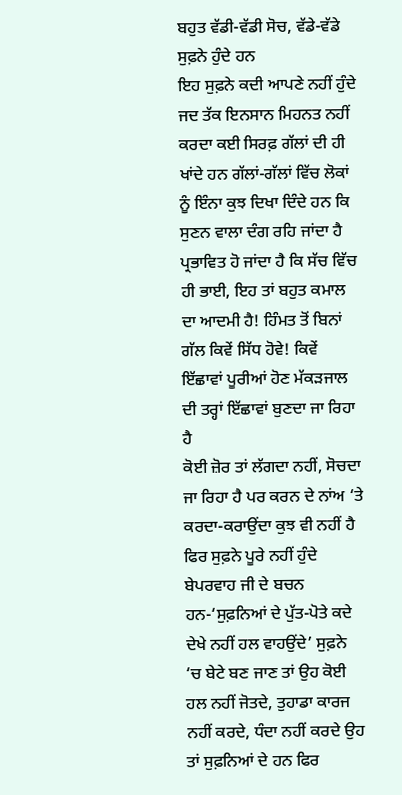ਬਹੁਤ ਵੱਡੀ-ਵੱਡੀ ਸੋਚ, ਵੱਡੇ-ਵੱਡੇ ਸੁਫ਼ਨੇ ਹੁੰਦੇ ਹਨ
ਇਹ ਸੁਫ਼ਨੇ ਕਦੀ ਆਪਣੇ ਨਹੀਂ ਹੁੰਦੇ ਜਦ ਤੱਕ ਇਨਸਾਨ ਮਿਹਨਤ ਨਹੀਂ ਕਰਦਾ ਕਈ ਸਿਰਫ਼ ਗੱਲਾਂ ਦੀ ਹੀ ਖਾਂਦੇ ਹਨ ਗੱਲਾਂ-ਗੱਲਾਂ ਵਿੱਚ ਲੋਕਾਂ ਨੂੰ ਇੰਨਾ ਕੁਝ ਦਿਖਾ ਦਿੰਦੇ ਹਨ ਕਿ ਸੁਣਨ ਵਾਲਾ ਦੰਗ ਰਹਿ ਜਾਂਦਾ ਹੈ ਪ੍ਰਭਾਵਿਤ ਹੋ ਜਾਂਦਾ ਹੈ ਕਿ ਸੱਚ ਵਿੱਚ ਹੀ ਭਾਈ, ਇਹ ਤਾਂ ਬਹੁਤ ਕਮਾਲ ਦਾ ਆਦਮੀ ਹੈ! ਹਿੰਮਤ ਤੋਂ ਬਿਨਾਂ ਗੱਲ ਕਿਵੇਂ ਸਿੱਧ ਹੋਵੇ! ਕਿਵੇਂ ਇੱਛਾਵਾਂ ਪੂਰੀਆਂ ਹੋਣ ਮੱਕੜਜਾਲ ਦੀ ਤਰ੍ਹਾਂ ਇੱਛਾਵਾਂ ਬੁਣਦਾ ਜਾ ਰਿਹਾ ਹੈ
ਕੋਈ ਜ਼ੋਰ ਤਾਂ ਲੱਗਦਾ ਨਹੀਂ, ਸੋਚਦਾ ਜਾ ਰਿਹਾ ਹੈ ਪਰ ਕਰਨ ਦੇ ਨਾਂਅ ‘ਤੇ ਕਰਦਾ-ਕਰਾਉਂਦਾ ਕੁਝ ਵੀ ਨਹੀਂ ਹੈ ਫਿਰ ਸੁਫ਼ਨੇ ਪੂਰੇ ਨਹੀਂ ਹੁੰਦੇ ਬੇਪਰਵਾਹ ਜੀ ਦੇ ਬਚਨ ਹਨ-‘ਸੁਫ਼ਨਿਆਂ ਦੇ ਪੁੱਤ-ਪੋਤੇ ਕਦੇ ਦੇਖੇ ਨਹੀਂ ਹਲ ਵਾਹਉਂਦੇ’ ਸੁਫ਼ਨੇ ‘ਚ ਬੇਟੇ ਬਣ ਜਾਣ ਤਾਂ ਉਹ ਕੋਈ ਹਲ ਨਹੀਂ ਜੋਤਦੇ, ਤੁਹਾਡਾ ਕਾਰਜ ਨਹੀਂ ਕਰਦੇ, ਧੰਦਾ ਨਹੀਂ ਕਰਦੇ ਉਹ ਤਾਂ ਸੁਫ਼ਨਿਆਂ ਦੇ ਹਨ ਫਿਰ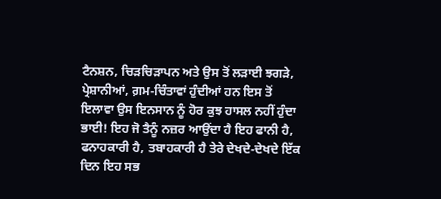ਟੈਨਸ਼ਨ, ਚਿੜਚਿੜਾਪਨ ਅਤੇ ਉਸ ਤੋਂ ਲੜਾਈ ਝਗੜੇ, ਪ੍ਰੇਸ਼ਾਨੀਆਂ, ਗ਼ਮ-ਚਿੰਤਾਵਾਂ ਹੁੰਦੀਆਂ ਹਨ ਇਸ ਤੋਂ ਇਲਾਵਾ ਉਸ ਇਨਸਾਨ ਨੂੰ ਹੋਰ ਕੁਝ ਹਾਸਲ ਨਹੀਂ ਹੁੰਦਾ
ਭਾਈ! ਇਹ ਜੋ ਤੈਨੂੰ ਨਜ਼ਰ ਆਉਂਦਾ ਹੈ ਇਹ ਫਾਨੀ ਹੈ, ਫਨਾਹਕਾਰੀ ਹੈ, ਤਬਾਹਕਾਰੀ ਹੈ ਤੇਰੇ ਦੇਖਦੇ-ਦੇਖਦੇ ਇੱਕ ਦਿਨ ਇਹ ਸਭ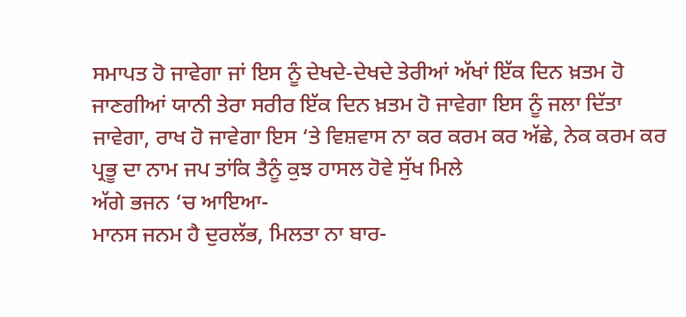ਸਮਾਪਤ ਹੋ ਜਾਵੇਗਾ ਜਾਂ ਇਸ ਨੂੰ ਦੇਖਦੇ-ਦੇਖਦੇ ਤੇਰੀਆਂ ਅੱਖਾਂ ਇੱਕ ਦਿਨ ਖ਼ਤਮ ਹੋ ਜਾਣਗੀਆਂ ਯਾਨੀ ਤੇਰਾ ਸਰੀਰ ਇੱਕ ਦਿਨ ਖ਼ਤਮ ਹੋ ਜਾਵੇਗਾ ਇਸ ਨੂੰ ਜਲਾ ਦਿੱਤਾ ਜਾਵੇਗਾ, ਰਾਖ ਹੋ ਜਾਵੇਗਾ ਇਸ ‘ਤੇ ਵਿਸ਼ਵਾਸ ਨਾ ਕਰ ਕਰਮ ਕਰ ਅੱਛੇ, ਨੇਕ ਕਰਮ ਕਰ ਪ੍ਰਭੂ ਦਾ ਨਾਮ ਜਪ ਤਾਂਕਿ ਤੈਨੂੰ ਕੁਝ ਹਾਸਲ ਹੋਵੇ ਸੁੱਖ ਮਿਲੇ
ਅੱਗੇ ਭਜਨ ‘ਚ ਆਇਆ-
ਮਾਨਸ ਜਨਮ ਹੈ ਦੁਰਲੱਭ, ਮਿਲਤਾ ਨਾ ਬਾਰ-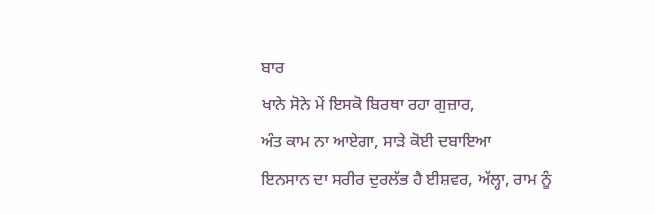ਬਾਰ
ਖਾਨੇ ਸੋਨੇ ਮੇਂ ਇਸਕੋ ਬਿਰਥਾ ਰਹਾ ਗੁਜ਼ਾਰ,
ਅੰਤ ਕਾਮ ਨਾ ਆਏਗਾ, ਸਾੜੇ ਕੋਈ ਦਬਾਇਆ
ਇਨਸਾਨ ਦਾ ਸਰੀਰ ਦੁਰਲੱਭ ਹੈ ਈਸ਼ਵਰ, ਅੱਲ੍ਹਾ, ਰਾਮ ਨੂੰ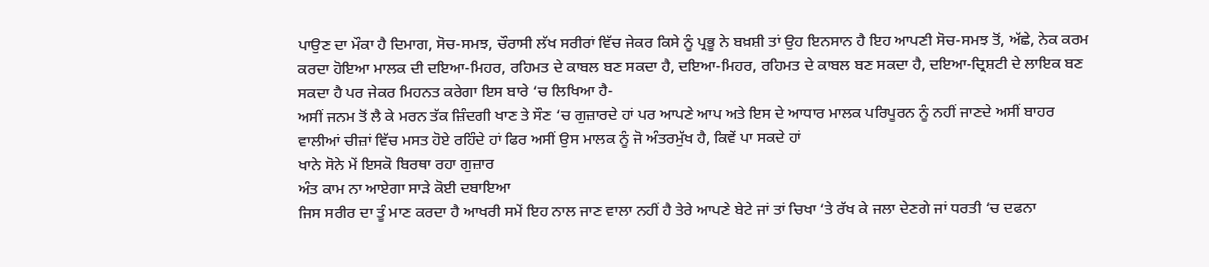ਪਾਉਣ ਦਾ ਮੌਕਾ ਹੈ ਦਿਮਾਗ, ਸੋਚ-ਸਮਝ, ਚੌਰਾਸੀ ਲੱਖ ਸਰੀਰਾਂ ਵਿੱਚ ਜੇਕਰ ਕਿਸੇ ਨੂੰ ਪ੍ਰਭੂ ਨੇ ਬਖ਼ਸ਼ੀ ਤਾਂ ਉਹ ਇਨਸਾਨ ਹੈ ਇਹ ਆਪਣੀ ਸੋਚ-ਸਮਝ ਤੋਂ, ਅੱਛੇ, ਨੇਕ ਕਰਮ ਕਰਦਾ ਹੋਇਆ ਮਾਲਕ ਦੀ ਦਇਆ-ਮਿਹਰ, ਰਹਿਮਤ ਦੇ ਕਾਬਲ ਬਣ ਸਕਦਾ ਹੈ, ਦਇਆ-ਮਿਹਰ, ਰਹਿਮਤ ਦੇ ਕਾਬਲ ਬਣ ਸਕਦਾ ਹੈ, ਦਇਆ-ਦ੍ਰਿਸ਼ਟੀ ਦੇ ਲਾਇਕ ਬਣ ਸਕਦਾ ਹੈ ਪਰ ਜੇਕਰ ਮਿਹਨਤ ਕਰੇਗਾ ਇਸ ਬਾਰੇ ‘ਚ ਲਿਖਿਆ ਹੈ-
ਅਸੀਂ ਜਨਮ ਤੋਂ ਲੈ ਕੇ ਮਰਨ ਤੱਕ ਜ਼ਿੰਦਗੀ ਖਾਣ ਤੇ ਸੌਣ ‘ਚ ਗੁਜ਼ਾਰਦੇ ਹਾਂ ਪਰ ਆਪਣੇ ਆਪ ਅਤੇ ਇਸ ਦੇ ਆਧਾਰ ਮਾਲਕ ਪਰਿਪੂਰਨ ਨੂੰ ਨਹੀਂ ਜਾਣਦੇ ਅਸੀਂ ਬਾਹਰ ਵਾਲੀਆਂ ਚੀਜ਼ਾਂ ਵਿੱਚ ਮਸਤ ਹੋਏ ਰਹਿੰਦੇ ਹਾਂ ਫਿਰ ਅਸੀਂ ਉਸ ਮਾਲਕ ਨੂੰ ਜੋ ਅੰਤਰਮੁੱਖ ਹੈ, ਕਿਵੇਂ ਪਾ ਸਕਦੇ ਹਾਂ
ਖਾਨੇ ਸੋਨੇ ਮੇਂ ਇਸਕੋ ਬਿਰਥਾ ਰਹਾ ਗੁਜ਼ਾਰ
ਅੰਤ ਕਾਮ ਨਾ ਆਏਗਾ ਸਾੜੇ ਕੋਈ ਦਬਾਇਆ
ਜਿਸ ਸਰੀਰ ਦਾ ਤੂੰ ਮਾਣ ਕਰਦਾ ਹੈ ਆਖਰੀ ਸਮੇਂ ਇਹ ਨਾਲ ਜਾਣ ਵਾਲਾ ਨਹੀਂ ਹੈ ਤੇਰੇ ਆਪਣੇ ਬੇਟੇ ਜਾਂ ਤਾਂ ਚਿਖਾ ‘ਤੇ ਰੱਖ ਕੇ ਜਲਾ ਦੇਣਗੇ ਜਾਂ ਧਰਤੀ ‘ਚ ਦਫਨਾ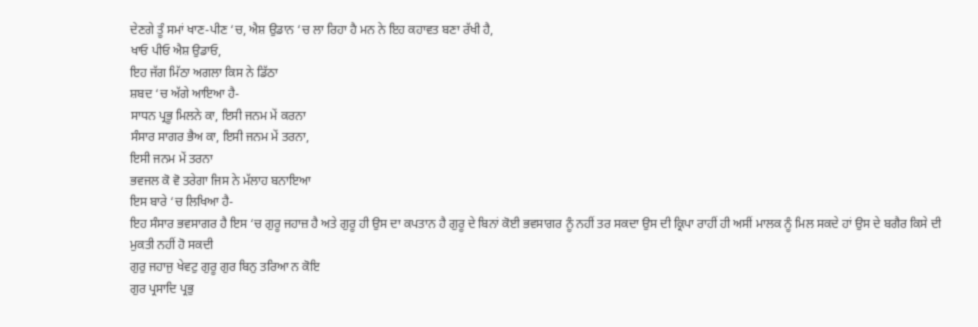ਦੇਣਗੇ ਤੂੰ ਸਮਾਂ ਖਾਣ-ਪੀਣ ‘ਚ, ਐਸ਼ ਉਡਾਨ ‘ਚ ਲਾ ਰਿਹਾ ਹੈ ਮਨ ਨੇ ਇਹ ਕਹਾਵਤ ਬਣਾ ਰੱਖੀ ਹੈ,
ਖਾਓ ਪੀਓ ਐਸ਼ ਉਡਾਓ,
ਇਹ ਜੱਗ ਮਿੱਠਾ ਅਗਲਾ ਕਿਸ ਨੇ ਡਿੱਠਾ
ਸ਼ਬਦ ‘ਚ ਅੱਗੇ ਆਇਆ ਹੈ-
ਸਾਧਨ ਪ੍ਰਭੂ ਮਿਲਨੇ ਕਾ, ਇਸੀ ਜਨਮ ਮੇਂ ਕਰਨਾ
ਸੰਸਾਰ ਸਾਗਰ ਭੈਅ ਕਾ, ਇਸੀ ਜਨਮ ਮੇਂ ਤਰਨਾ,
ਇਸੀ ਜਨਮ ਮੇਂ ਤਰਨਾ
ਭਵਜਲ ਕੋ ਵੋ ਤਰੇਗਾ ਜਿਸ ਨੇ ਮੱਲਾਹ ਬਨਾਇਆ
ਇਸ ਬਾਰੇ ‘ਚ ਲਿਖਿਆ ਹੈ-
ਇਹ ਸੰਸਾਰ ਭਵਸਾਗਰ ਹੈ ਇਸ ‘ਚ ਗੁਰੂ ਜਹਾਜ਼ ਹੈ ਅਤੇ ਗੁਰੂ ਹੀ ਉਸ ਦਾ ਕਪਤਾਨ ਹੈ ਗੁਰੂ ਦੇ ਬਿਨਾਂ ਕੋਈ ਭਵਸਾਗਰ ਨੂੰ ਨਹੀਂ ਤਰ ਸਕਦਾ ਉਸ ਦੀ ਕ੍ਰਿਪਾ ਰਾਹੀਂ ਹੀ ਅਸੀਂ ਮਾਲਕ ਨੂੰ ਮਿਲ ਸਕਦੇ ਹਾਂ ਉਸ ਦੇ ਬਗੈਰ ਕਿਸੇ ਦੀ ਮੁਕਤੀ ਨਹੀਂ ਹੋ ਸਕਦੀ
ਗੁਰੁ ਜਹਾਜੁ ਖੇਵਟੁ ਗੁਰੂ ਗੁਰ ਬਿਨੁ ਤਰਿਆ ਨ ਕੋਇ
ਗੁਰ ਪ੍ਰਸਾਦਿ ਪ੍ਰਭੁ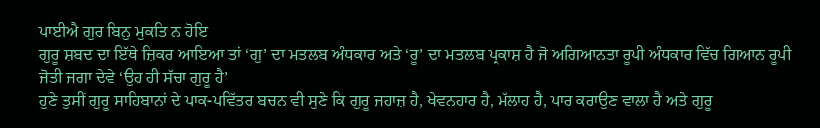ਪਾਈਐ ਗੁਰ ਬਿਨੁ ਮੁਕਤਿ ਨ ਹੋਇ
ਗੁਰੂ ਸ਼ਬਦ ਦਾ ਇੱਥੇ ਜ਼ਿਕਰ ਆਇਆ ਤਾਂ ‘ਗੁ’ ਦਾ ਮਤਲਬ ਅੰਧਕਾਰ ਅਤੇ ‘ਰੂ’ ਦਾ ਮਤਲਬ ਪ੍ਰਕਾਸ਼ ਹੈ ਜੋ ਅਗਿਆਨਤਾ ਰੂਪੀ ਅੰਧਕਾਰ ਵਿੱਚ ਗਿਆਨ ਰੂਪੀ ਜੋਤੀ ਜਗਾ ਦੇਵੇ ‘ਉਹ ਹੀ ਸੱਚਾ ਗੁਰੂ ਹੈ’
ਹੁਣੇ ਤੁਸੀਂ ਗੁਰੂ ਸਾਹਿਬਾਨਾਂ ਦੇ ਪਾਕ-ਪਵਿੱਤਰ ਬਚਨ ਵੀ ਸੁਣੇ ਕਿ ਗੁਰੂ ਜਹਾਜ਼ ਹੈ, ਖੇਵਨਹਾਰ ਹੈ, ਮੱਲਾਹ ਹੈ, ਪਾਰ ਕਰਾਉਣ ਵਾਲਾ ਹੈ ਅਤੇ ਗੁਰੂ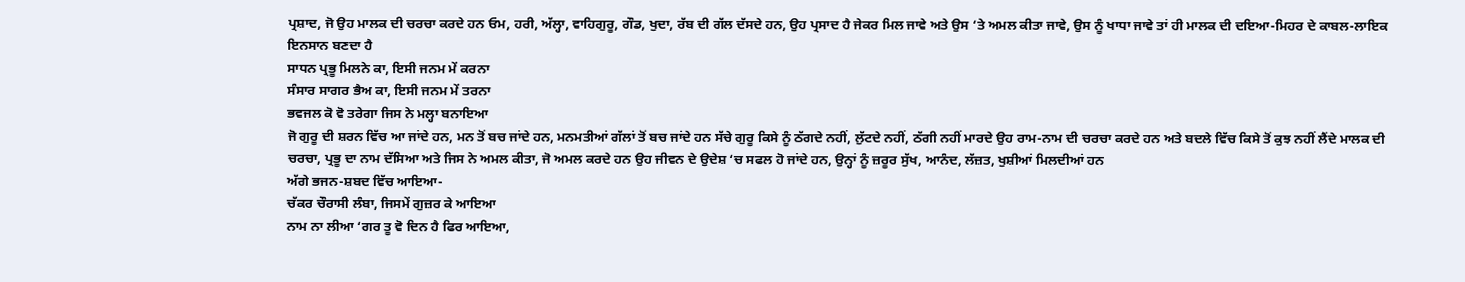ਪ੍ਰਸ਼ਾਦ, ਜੋ ਉਹ ਮਾਲਕ ਦੀ ਚਰਚਾ ਕਰਦੇ ਹਨ ਓਮ, ਹਰੀ, ਅੱਲ੍ਹਾ, ਵਾਹਿਗੁਰੂ, ਗੌਡ, ਖੁਦਾ, ਰੱਬ ਦੀ ਗੱਲ ਦੱਸਦੇ ਹਨ, ਉਹ ਪ੍ਰਸਾਦ ਹੈ ਜੇਕਰ ਮਿਲ ਜਾਵੇ ਅਤੇ ਉਸ ‘ਤੇ ਅਮਲ ਕੀਤਾ ਜਾਵੇ, ਉਸ ਨੂੰ ਖਾਧਾ ਜਾਵੇ ਤਾਂ ਹੀ ਮਾਲਕ ਦੀ ਦਇਆ-ਮਿਹਰ ਦੇ ਕਾਬਲ-ਲਾਇਕ ਇਨਸਾਨ ਬਣਦਾ ਹੈ
ਸਾਧਨ ਪ੍ਰਭੂ ਮਿਲਨੇ ਕਾ, ਇਸੀ ਜਨਮ ਮੇਂ ਕਰਨਾ
ਸੰਸਾਰ ਸਾਗਰ ਭੈਅ ਕਾ, ਇਸੀ ਜਨਮ ਮੇਂ ਤਰਨਾ
ਭਵਜਲ ਕੋ ਵੋ ਤਰੇਗਾ ਜਿਸ ਨੇ ਮਲ੍ਹਾ ਬਨਾਇਆ
ਜੋ ਗੁਰੂ ਦੀ ਸ਼ਰਨ ਵਿੱਚ ਆ ਜਾਂਦੇ ਹਨ, ਮਨ ਤੋਂ ਬਚ ਜਾਂਦੇ ਹਨ, ਮਨਮਤੀਆਂ ਗੱਲਾਂ ਤੋਂ ਬਚ ਜਾਂਦੇ ਹਨ ਸੱਚੇ ਗੁਰੂ ਕਿਸੇ ਨੂੰ ਠੱਗਦੇ ਨਹੀਂ, ਲੁੱਟਦੇ ਨਹੀਂ, ਠੱਗੀ ਨਹੀਂ ਮਾਰਦੇ ਉਹ ਰਾਮ-ਨਾਮ ਦੀ ਚਰਚਾ ਕਰਦੇ ਹਨ ਅਤੇ ਬਦਲੇ ਵਿੱਚ ਕਿਸੇ ਤੋਂ ਕੁਝ ਨਹੀਂ ਲੈਂਦੇ ਮਾਲਕ ਦੀ ਚਰਚਾ, ਪ੍ਰਭੂ ਦਾ ਨਾਮ ਦੱਸਿਆ ਅਤੇ ਜਿਸ ਨੇ ਅਮਲ ਕੀਤਾ, ਜੋ ਅਮਲ ਕਰਦੇ ਹਨ ਉਹ ਜੀਵਨ ਦੇ ਉਦੇਸ਼ ‘ਚ ਸਫਲ ਹੋ ਜਾਂਦੇ ਹਨ, ਉਨ੍ਹਾਂ ਨੂੰ ਜ਼ਰੂਰ ਸੁੱਖ, ਆਨੰਦ, ਲੱਜ਼ਤ, ਖੁਸ਼ੀਆਂ ਮਿਲਦੀਆਂ ਹਨ
ਅੱਗੇ ਭਜਨ-ਸ਼ਬਦ ਵਿੱਚ ਆਇਆ-
ਚੱਕਰ ਚੌਰਾਸੀ ਲੰਬਾ, ਜਿਸਮੇਂ ਗੁਜ਼ਰ ਕੇ ਆਇਆ
ਨਾਮ ਨਾ ਲੀਆ ‘ਗਰ ਤੂ ਵੋ ਦਿਨ ਹੈ ਫਿਰ ਆਇਆ,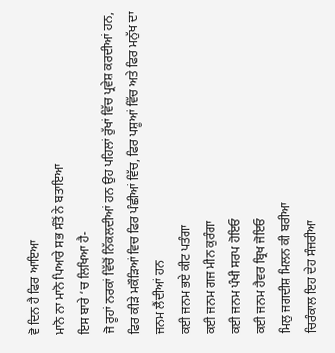ਵੋ ਦਿਨ ਹੈ ਫਿਰ ਆਇਆ
ਮਾਨੋ ਨਾ ਮਾਨੋ ਪਿਆਰੇ ਸਭ ਸੰਤੋਂ ਨੇ ਬਤਾਇਆ
ਇਸ ਬਾਰੇ ‘ਚ ਲਿਖਿਆ ਹੈ-
ਜੋ ਰੂਹਾਂ ਨਰਕਾਂ ਵਿੱਚੋਂ ਨਿੱਕਲਦੀਆਂ ਹਨ ਉਹ ਪਹਿਲਾਂ ਰੁੱਖਾਂ ਵਿੱਚ ਪ੍ਰਵੇਸ਼ ਕਰਦੀਆਂ ਹਨ, ਫਿਰ ਕੀੜੇ ਮਕੌੜਿਆਂ ਵਿਚ ਫਿਰ ਪੰਛੀਆਂ ਵਿੱਚ, ਫਿਰ ਪਸ਼ੂਆਂ ਵਿੱਚ ਅਤੇ ਫਿਰ ਮਨੁੱਖ ਦਾ ਜਨਮ ਲੈਂਦੀਆਂ ਹਨ
ਕਈ ਜਨਮ ਭਏ ਕੀਟ ਪਤੰਗਾ
ਕਈ ਜਨਮ ਗਜ ਮੀਨ ਕੁਰੰਗਾ
ਕਈ ਜਨਮ ਪੰਖੀ ਸਰਪ ਹੋਇਓ
ਕਈ ਜਨਮ ਹੈਵਰ ਬ੍ਰਿਖ ਜੋਇਓ
ਮਿਲੁ ਜਗਦੀਸ਼ ਮਿਲਨ ਕੀ ਬਰੀਆ
ਚਿਰੰਕਾਲ ਇਹ ਦੇਹ ਸੰਜਰੀਆ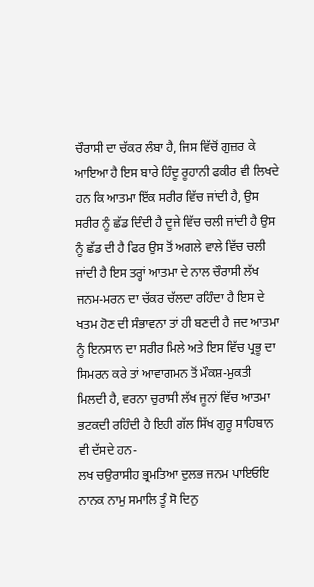ਚੌਰਾਸੀ ਦਾ ਚੱਕਰ ਲੰਬਾ ਹੈ, ਜਿਸ ਵਿੱਚੋਂ ਗੁਜ਼ਰ ਕੇ ਆਇਆ ਹੈ ਇਸ ਬਾਰੇ ਹਿੰਦੂ ਰੂਹਾਨੀ ਫਕੀਰ ਵੀ ਲਿਖਦੇ ਹਨ ਕਿ ਆਤਮਾ ਇੱਕ ਸਰੀਰ ਵਿੱਚ ਜਾਂਦੀ ਹੈ, ਉਸ ਸਰੀਰ ਨੂੰ ਛੱਡ ਦਿੰਦੀ ਹੈ ਦੂਜੇ ਵਿੱਚ ਚਲੀ ਜਾਂਦੀ ਹੈ ਉਸ ਨੂੰ ਛੱਡ ਦੀ ਹੈ ਫਿਰ ਉਸ ਤੋਂ ਅਗਲੇ ਵਾਲੇ ਵਿੱਚ ਚਲੀ ਜਾਂਦੀ ਹੈ ਇਸ ਤਰ੍ਹਾਂ ਆਤਮਾ ਦੇ ਨਾਲ ਚੌਰਾਸੀ ਲੱਖ ਜਨਮ-ਮਰਨ ਦਾ ਚੱਕਰ ਚੱਲਦਾ ਰਹਿੰਦਾ ਹੈ ਇਸ ਦੇ ਖਤਮ ਹੋਣ ਦੀ ਸੰਭਾਵਨਾ ਤਾਂ ਹੀ ਬਣਦੀ ਹੈ ਜਦ ਆਤਮਾ ਨੂੰ ਇਨਸਾਨ ਦਾ ਸਰੀਰ ਮਿਲੇ ਅਤੇ ਇਸ ਵਿੱਚ ਪ੍ਰਭੂ ਦਾ ਸਿਮਰਨ ਕਰੇ ਤਾਂ ਆਵਾਗਮਨ ਤੋਂ ਮੌਕਸ਼-ਮੁਕਤੀ ਮਿਲਦੀ ਹੈ, ਵਰਨਾ ਚੁਰਾਸੀ ਲੱਖ ਜੂਨਾਂ ਵਿੱਚ ਆਤਮਾ ਭਟਕਦੀ ਰਹਿੰਦੀ ਹੈ ਇਹੀ ਗੱਲ ਸਿੱਖ ਗੁਰੂ ਸਾਹਿਬਾਨ ਵੀ ਦੱਸਦੇ ਹਨ-
ਲਖ ਚਉਰਾਸੀਹ ਭ੍ਰਮਤਿਆ ਦੁਲਭ ਜਨਮ ਪਾਇਓਇ
ਨਾਨਕ ਨਾਮੁ ਸਮਾਲਿ ਤੂੰ ਸੋ ਦਿਨੁ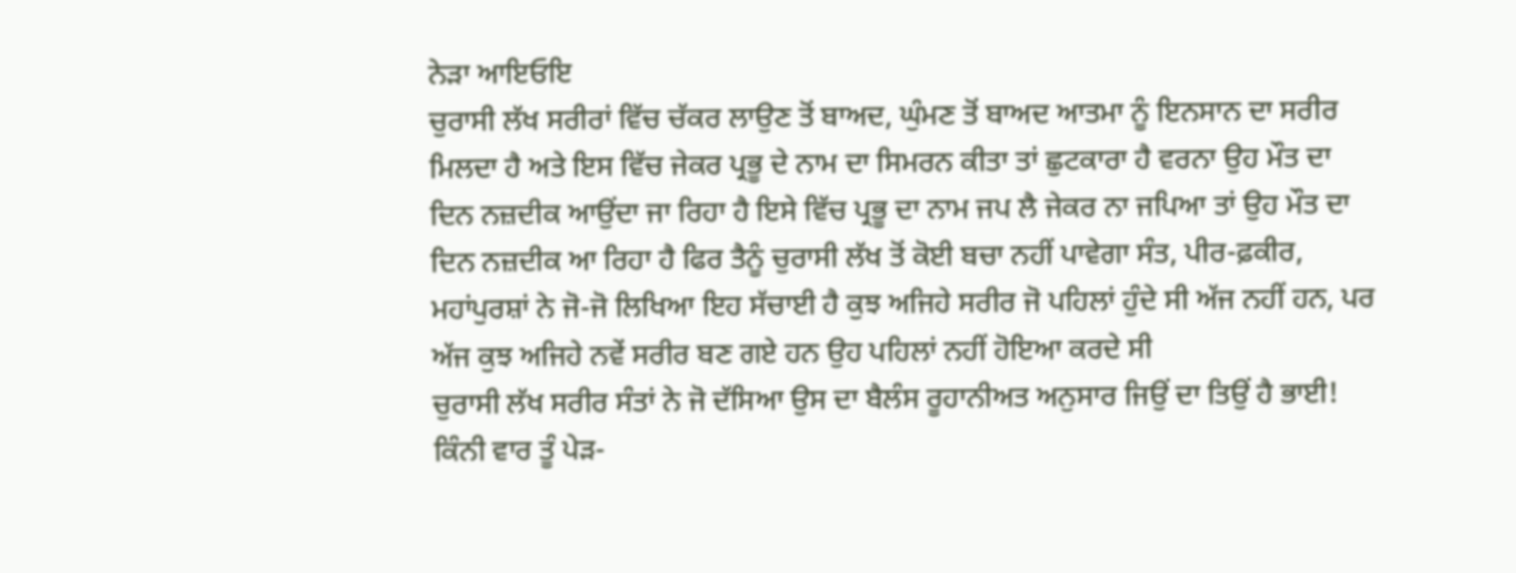ਨੇੜਾ ਆਇਓਇ
ਚੁਰਾਸੀ ਲੱਖ ਸਰੀਰਾਂ ਵਿੱਚ ਚੱਕਰ ਲਾਉਣ ਤੋਂ ਬਾਅਦ, ਘੁੰਮਣ ਤੋਂ ਬਾਅਦ ਆਤਮਾ ਨੂੰ ਇਨਸਾਨ ਦਾ ਸਰੀਰ ਮਿਲਦਾ ਹੈ ਅਤੇ ਇਸ ਵਿੱਚ ਜੇਕਰ ਪ੍ਰਭੂ ਦੇ ਨਾਮ ਦਾ ਸਿਮਰਨ ਕੀਤਾ ਤਾਂ ਛੁਟਕਾਰਾ ਹੈ ਵਰਨਾ ਉਹ ਮੌਤ ਦਾ ਦਿਨ ਨਜ਼ਦੀਕ ਆਉਂਦਾ ਜਾ ਰਿਹਾ ਹੈ ਇਸੇ ਵਿੱਚ ਪ੍ਰਭੂ ਦਾ ਨਾਮ ਜਪ ਲੈ ਜੇਕਰ ਨਾ ਜਪਿਆ ਤਾਂ ਉਹ ਮੌਤ ਦਾ ਦਿਨ ਨਜ਼ਦੀਕ ਆ ਰਿਹਾ ਹੈ ਫਿਰ ਤੈਨੂੰ ਚੁਰਾਸੀ ਲੱਖ ਤੋਂ ਕੋਈ ਬਚਾ ਨਹੀਂ ਪਾਵੇਗਾ ਸੰਤ, ਪੀਰ-ਫ਼ਕੀਰ, ਮਹਾਂਪੁਰਸ਼ਾਂ ਨੇ ਜੋ-ਜੋ ਲਿਖਿਆ ਇਹ ਸੱਚਾਈ ਹੈ ਕੁਝ ਅਜਿਹੇ ਸਰੀਰ ਜੋ ਪਹਿਲਾਂ ਹੁੰਦੇ ਸੀ ਅੱਜ ਨਹੀਂ ਹਨ, ਪਰ ਅੱਜ ਕੁਝ ਅਜਿਹੇ ਨਵੇਂ ਸਰੀਰ ਬਣ ਗਏ ਹਨ ਉਹ ਪਹਿਲਾਂ ਨਹੀਂ ਹੋਇਆ ਕਰਦੇ ਸੀ
ਚੁਰਾਸੀ ਲੱਖ ਸਰੀਰ ਸੰਤਾਂ ਨੇ ਜੋ ਦੱਸਿਆ ਉਸ ਦਾ ਬੈਲੰਸ ਰੂਹਾਨੀਅਤ ਅਨੁਸਾਰ ਜਿਉਂ ਦਾ ਤਿਉਂ ਹੈ ਭਾਈ! ਕਿੰਨੀ ਵਾਰ ਤੂੰ ਪੇੜ-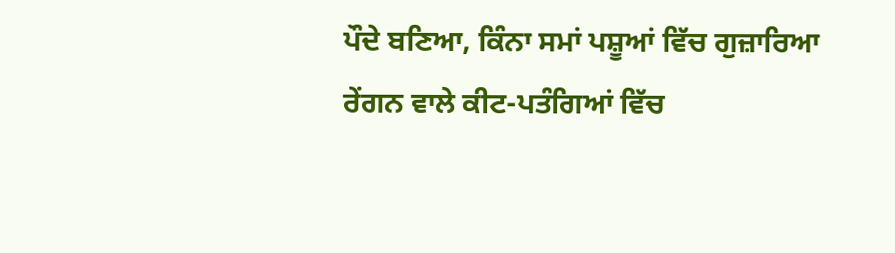ਪੌਦੇ ਬਣਿਆ, ਕਿੰਨਾ ਸਮਾਂ ਪਸ਼ੂਆਂ ਵਿੱਚ ਗੁਜ਼ਾਰਿਆ ਰੇਂਗਨ ਵਾਲੇ ਕੀਟ-ਪਤੰਗਿਆਂ ਵਿੱਚ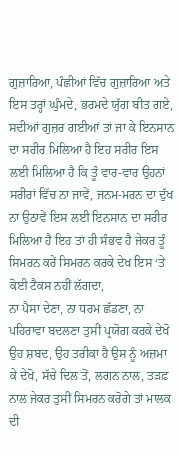ਗੁਜ਼ਾਰਿਆ, ਪੰਛੀਆਂ ਵਿੱਚ ਗੁਜ਼ਾਰਿਆ ਅਤੇ ਇਸ ਤਰ੍ਹਾਂ ਘੁੰਮਦੇ, ਭਰਮਦੇ ਯੁੱਗ ਬੀਤ ਗਏ, ਸਦੀਆਂ ਗੁਜ਼ਰ ਗਈਆਂ ਤਾਂ ਜਾ ਕੇ ਇਨਸਾਨ ਦਾ ਸਰੀਰ ਮਿਲਿਆ ਹੈ ਇਹ ਸਰੀਰ ਇਸ ਲਈ ਮਿਲਿਆ ਹੈ ਕਿ ਤੂੰ ਵਾਰ-ਵਾਰ ਉਹਨਾਂ ਸਰੀਰਾਂ ਵਿੱਚ ਨਾ ਜਾਵੇਂ, ਜਨਮ-ਮਰਨ ਦਾ ਦੁੱਖ ਨਾ ਉਠਾਵੇਂ ਇਸ ਲਈ ਇਨਸਾਨ ਦਾ ਸਰੀਰ ਮਿਲਿਆ ਹੈ ਇਹ ਤਾਂ ਹੀ ਸੰਭਵ ਹੈ ਜੇਕਰ ਤੂੰ ਸਿਮਰਨ ਕਰੇਂ ਸਿਮਰਨ ਕਰਕੇ ਦੇਖ ਇਸ ‘ਤੇ ਕੋਈ ਟੈਕਸ ਨਹੀਂ ਲੱਗਦਾ,
ਨਾ ਪੈਸਾ ਦੇਣਾ, ਨਾ ਧਰਮ ਛੱਡਣਾ, ਨਾ ਪਹਿਰਾਵਾ ਬਦਲਣਾ ਤੁਸੀਂ ਪ੍ਰਯੋਗ ਕਰਕੇ ਦੇਖੋ ਉਹ ਸ਼ਬਦ, ਉਹ ਤਰੀਕਾ ਹੈ ਉਸ ਨੂੰ ਅਜ਼ਮਾ ਕੇ ਦੇਖੋ, ਸੱਚੇ ਦਿਲ ਤੋਂ, ਲਗਨ ਨਾਲ, ਤੜਫ਼ ਨਾਲ ਜੇਕਰ ਤੁਸੀਂ ਸਿਮਰਨ ਕਰੋਗੇ ਤਾਂ ਮਾਲਕ ਦੀ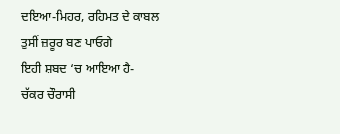ਦਇਆ-ਮਿਹਰ, ਰਹਿਮਤ ਦੇ ਕਾਬਲ ਤੁਸੀਂ ਜ਼ਰੂਰ ਬਣ ਪਾਓਗੇ
ਇਹੀ ਸ਼ਬਦ ‘ਚ ਆਇਆ ਹੈ-
ਚੱਕਰ ਚੌਰਾਸੀ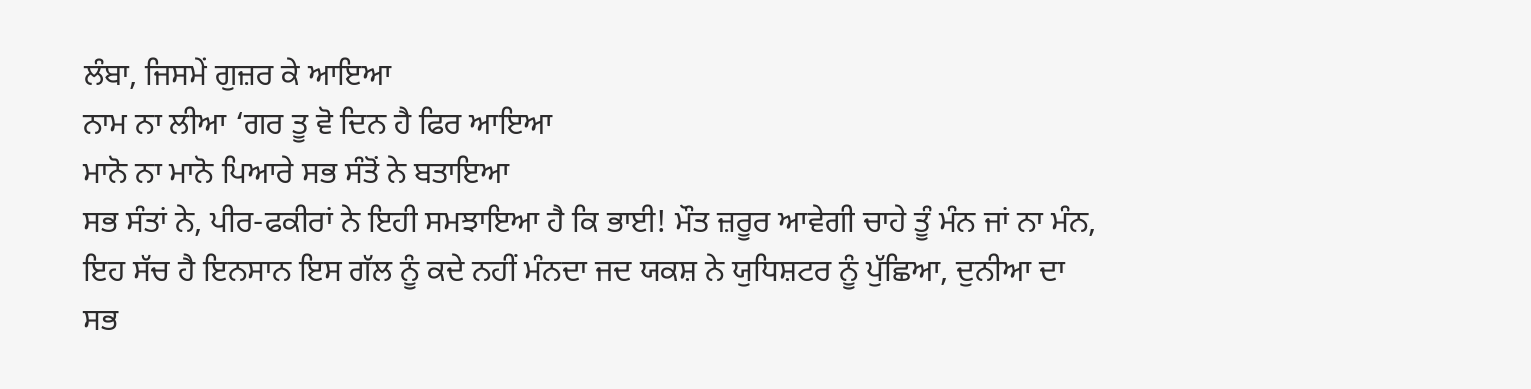ਲੰਬਾ, ਜਿਸਮੇਂ ਗੁਜ਼ਰ ਕੇ ਆਇਆ
ਨਾਮ ਨਾ ਲੀਆ ‘ਗਰ ਤੂ ਵੋ ਦਿਨ ਹੈ ਫਿਰ ਆਇਆ
ਮਾਨੋ ਨਾ ਮਾਨੋ ਪਿਆਰੇ ਸਭ ਸੰਤੋਂ ਨੇ ਬਤਾਇਆ
ਸਭ ਸੰਤਾਂ ਨੇ, ਪੀਰ-ਫਕੀਰਾਂ ਨੇ ਇਹੀ ਸਮਝਾਇਆ ਹੈ ਕਿ ਭਾਈ! ਮੌਤ ਜ਼ਰੂਰ ਆਵੇਗੀ ਚਾਹੇ ਤੂੰ ਮੰਨ ਜਾਂ ਨਾ ਮੰਨ, ਇਹ ਸੱਚ ਹੈ ਇਨਸਾਨ ਇਸ ਗੱਲ ਨੂੰ ਕਦੇ ਨਹੀਂ ਮੰਨਦਾ ਜਦ ਯਕਸ਼ ਨੇ ਯੁਧਿਸ਼ਟਰ ਨੂੰ ਪੁੱਛਿਆ, ਦੁਨੀਆ ਦਾ ਸਭ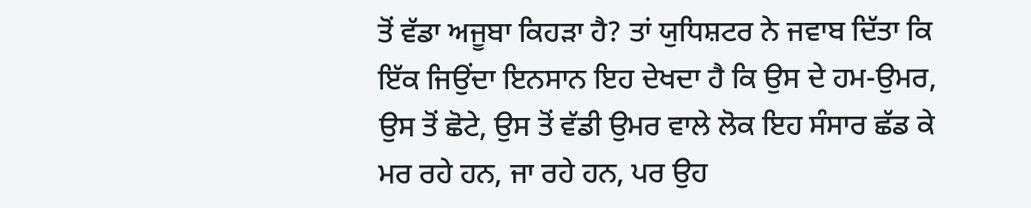ਤੋਂ ਵੱਡਾ ਅਜੂਬਾ ਕਿਹੜਾ ਹੈ? ਤਾਂ ਯੁਧਿਸ਼ਟਰ ਨੇ ਜਵਾਬ ਦਿੱਤਾ ਕਿ ਇੱਕ ਜਿਉਂਦਾ ਇਨਸਾਨ ਇਹ ਦੇਖਦਾ ਹੈ ਕਿ ਉਸ ਦੇ ਹਮ-ਉਮਰ, ਉਸ ਤੋਂ ਛੋਟੇ, ਉਸ ਤੋਂ ਵੱਡੀ ਉਮਰ ਵਾਲੇ ਲੋਕ ਇਹ ਸੰਸਾਰ ਛੱਡ ਕੇ ਮਰ ਰਹੇ ਹਨ, ਜਾ ਰਹੇ ਹਨ, ਪਰ ਉਹ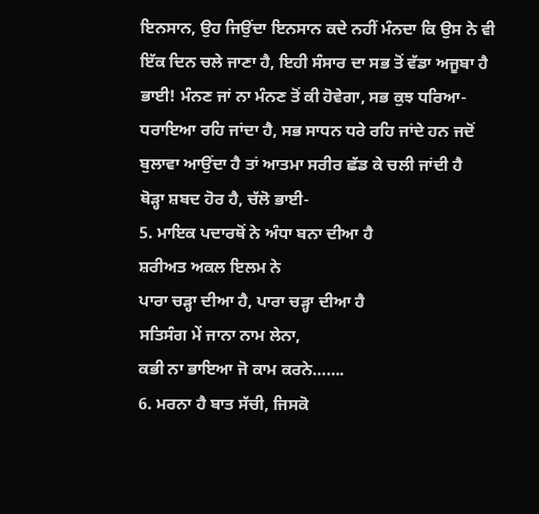ਇਨਸਾਨ, ਉਹ ਜਿਉਂਦਾ ਇਨਸਾਨ ਕਦੇ ਨਹੀਂ ਮੰਨਦਾ ਕਿ ਉਸ ਨੇ ਵੀ ਇੱਕ ਦਿਨ ਚਲੇ ਜਾਣਾ ਹੈ, ਇਹੀ ਸੰਸਾਰ ਦਾ ਸਭ ਤੋਂ ਵੱਡਾ ਅਜੂਬਾ ਹੈ ਭਾਈ! ਮੰਨਣ ਜਾਂ ਨਾ ਮੰਨਣ ਤੋਂ ਕੀ ਹੋਵੇਗਾ, ਸਭ ਕੁਝ ਧਰਿਆ-ਧਰਾਇਆ ਰਹਿ ਜਾਂਦਾ ਹੈ, ਸਭ ਸਾਧਨ ਧਰੇ ਰਹਿ ਜਾਂਦੇ ਹਨ ਜਦੋਂ ਬੁਲਾਵਾ ਆਉਂਦਾ ਹੈ ਤਾਂ ਆਤਮਾ ਸਰੀਰ ਛੱਡ ਕੇ ਚਲੀ ਜਾਂਦੀ ਹੈ
ਥੋੜ੍ਹਾ ਸ਼ਬਦ ਹੋਰ ਹੈ, ਚੱਲੋ ਭਾਈ-
5. ਮਾਇਕ ਪਦਾਰਥੋਂ ਨੇ ਅੰਧਾ ਬਨਾ ਦੀਆ ਹੈ
ਸ਼ਰੀਅਤ ਅਕਲ ਇਲਮ ਨੇ
ਪਾਰਾ ਚੜ੍ਹਾ ਦੀਆ ਹੈ, ਪਾਰਾ ਚੜ੍ਹਾ ਦੀਆ ਹੈ
ਸਤਿਸੰਗ ਮੇਂ ਜਾਨਾ ਨਾਮ ਲੇਨਾ,
ਕਭੀ ਨਾ ਭਾਇਆ ਜੋ ਕਾਮ ਕਰਨੇ…….
6. ਮਰਨਾ ਹੈ ਬਾਤ ਸੱਚੀ, ਜਿਸਕੋ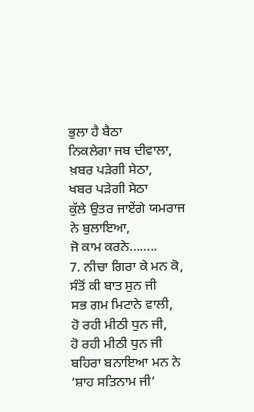ਭੁਲਾ ਹੈ ਬੈਠਾ
ਨਿਕਲੇਗਾ ਜਬ ਦੀਵਾਲਾ, ਖ਼ਬਰ ਪੜੇਗੀ ਸੇਠਾ,
ਖਬਰ ਪੜੇਗੀ ਸੇਠਾ
ਕੁੱਲੇ ਉਤਰ ਜਾਏਂਗੇ ਯਮਰਾਜ ਨੇ ਬੁਲਾਇਆ,
ਜੋ ਕਾਮ ਕਰਨੇ……..
7. ਨੀਚਾ ਗਿਰਾ ਕੇ ਮਨ ਕੋ,
ਸੰਤੋਂ ਕੀ ਬਾਤ ਸੁਨ ਜੀ
ਸਭ ਗਮ ਮਿਟਾਨੇ ਵਾਲੀ,
ਹੋ ਰਹੀ ਮੀਠੀ ਧੁਨ ਜੀ,
ਹੋ ਰਹੀ ਮੀਠੀ ਧੁਨ ਜੀ
ਬਹਿਰਾ ਬਨਾਇਆ ਮਨ ਨੇ
‘ਸ਼ਾਹ ਸਤਿਨਾਮ ਜੀ’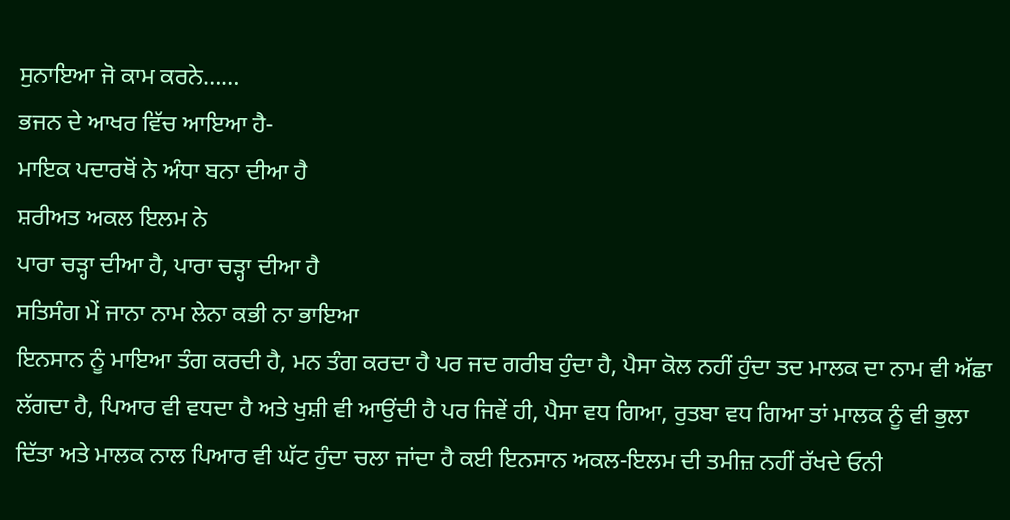ਸੁਨਾਇਆ ਜੋ ਕਾਮ ਕਰਨੇ……
ਭਜਨ ਦੇ ਆਖਰ ਵਿੱਚ ਆਇਆ ਹੈ-
ਮਾਇਕ ਪਦਾਰਥੋਂ ਨੇ ਅੰਧਾ ਬਨਾ ਦੀਆ ਹੈ
ਸ਼ਰੀਅਤ ਅਕਲ ਇਲਮ ਨੇ
ਪਾਰਾ ਚੜ੍ਹਾ ਦੀਆ ਹੈ, ਪਾਰਾ ਚੜ੍ਹਾ ਦੀਆ ਹੈ
ਸਤਿਸੰਗ ਮੇਂ ਜਾਨਾ ਨਾਮ ਲੇਨਾ ਕਭੀ ਨਾ ਭਾਇਆ
ਇਨਸਾਨ ਨੂੰ ਮਾਇਆ ਤੰਗ ਕਰਦੀ ਹੈ, ਮਨ ਤੰਗ ਕਰਦਾ ਹੈ ਪਰ ਜਦ ਗਰੀਬ ਹੁੰਦਾ ਹੈ, ਪੈਸਾ ਕੋਲ ਨਹੀਂ ਹੁੰਦਾ ਤਦ ਮਾਲਕ ਦਾ ਨਾਮ ਵੀ ਅੱਛਾ ਲੱਗਦਾ ਹੈ, ਪਿਆਰ ਵੀ ਵਧਦਾ ਹੈ ਅਤੇ ਖੁਸ਼ੀ ਵੀ ਆਉਂਦੀ ਹੈ ਪਰ ਜਿਵੇਂ ਹੀ, ਪੈਸਾ ਵਧ ਗਿਆ, ਰੁਤਬਾ ਵਧ ਗਿਆ ਤਾਂ ਮਾਲਕ ਨੂੰ ਵੀ ਭੁਲਾ ਦਿੱਤਾ ਅਤੇ ਮਾਲਕ ਨਾਲ ਪਿਆਰ ਵੀ ਘੱਟ ਹੁੰਦਾ ਚਲਾ ਜਾਂਦਾ ਹੈ ਕਈ ਇਨਸਾਨ ਅਕਲ-ਇਲਮ ਦੀ ਤਮੀਜ਼ ਨਹੀਂ ਰੱਖਦੇ ਓਨੀ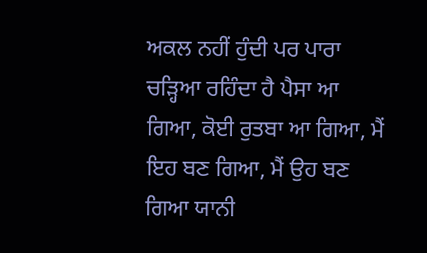ਅਕਲ ਨਹੀਂ ਹੁੰਦੀ ਪਰ ਪਾਰਾ ਚੜ੍ਹਿਆ ਰਹਿੰਦਾ ਹੈ ਪੈਸਾ ਆ ਗਿਆ, ਕੋਈ ਰੁਤਬਾ ਆ ਗਿਆ, ਮੈਂ ਇਹ ਬਣ ਗਿਆ, ਮੈਂ ਉਹ ਬਣ ਗਿਆ ਯਾਨੀ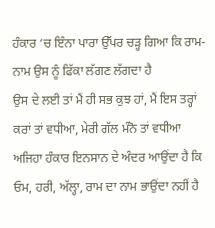ਹੰਕਾਰ ‘ਚ ਇੰਨਾ ਪਾਰਾ ਉੱਪਰ ਚੜ੍ਹ ਗਿਆ ਕਿ ਰਾਮ-ਨਾਮ ਉਸ ਨੂੰ ਫਿੱਕਾ ਲੱਗਣ ਲੱਗਦਾ ਹੈ
ਉਸ ਦੇ ਲਈ ਤਾਂ ਮੈਂ ਹੀ ਸਭ ਕੁਝ ਹਾਂ, ਮੈਂ ਇਸ ਤਰ੍ਹਾਂ ਕਰਾਂ ਤਾਂ ਵਧੀਆ, ਮੇਰੀ ਗੱਲ ਮੰਨੋ ਤਾਂ ਵਧੀਆ ਅਜਿਹਾ ਹੰਕਾਰ ਇਨਸਾਨ ਦੇ ਅੰਦਰ ਆਉਂਦਾ ਹੈ ਕਿ ਓਮ, ਹਰੀ, ਅੱਲ੍ਹਾ, ਰਾਮ ਦਾ ਨਾਮ ਭਾਉਂਦਾ ਨਹੀਂ ਹੈ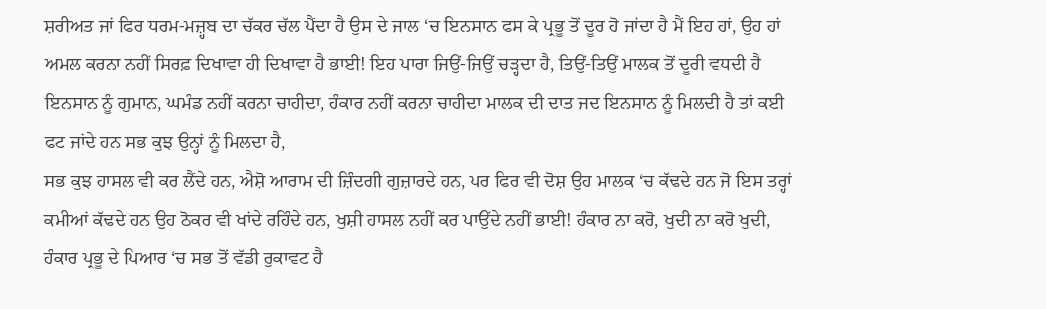ਸ਼ਰੀਅਤ ਜਾਂ ਫਿਰ ਧਰਮ-ਮਜ਼੍ਹਬ ਦਾ ਚੱਕਰ ਚੱਲ ਪੈਂਦਾ ਹੈ ਉਸ ਦੇ ਜਾਲ ‘ਚ ਇਨਸਾਨ ਫਸ ਕੇ ਪ੍ਰਭੂ ਤੋਂ ਦੂਰ ਹੋ ਜਾਂਦਾ ਹੈ ਮੈਂ ਇਹ ਹਾਂ, ਉਹ ਹਾਂ ਅਮਲ ਕਰਨਾ ਨਹੀਂ ਸਿਰਫ਼ ਦਿਖਾਵਾ ਹੀ ਦਿਖਾਵਾ ਹੈ ਭਾਈ! ਇਹ ਪਾਰਾ ਜਿਉਂ-ਜਿਉਂ ਚੜ੍ਹਦਾ ਹੈ, ਤਿਉਂ-ਤਿਉਂ ਮਾਲਕ ਤੋਂ ਦੂਰੀ ਵਧਦੀ ਹੈ ਇਨਸਾਨ ਨੂੰ ਗੁਮਾਨ, ਘਮੰਡ ਨਹੀਂ ਕਰਨਾ ਚਾਹੀਦਾ, ਹੰਕਾਰ ਨਹੀਂ ਕਰਨਾ ਚਾਹੀਦਾ ਮਾਲਕ ਦੀ ਦਾਤ ਜਦ ਇਨਸਾਨ ਨੂੰ ਮਿਲਦੀ ਹੈ ਤਾਂ ਕਈ ਫਟ ਜਾਂਦੇ ਹਨ ਸਭ ਕੁਝ ਉਨ੍ਹਾਂ ਨੂੰ ਮਿਲਦਾ ਹੈ,
ਸਭ ਕੁਝ ਹਾਸਲ ਵੀ ਕਰ ਲੈਂਦੇ ਹਨ, ਐਸ਼ੋ ਆਰਾਮ ਦੀ ਜ਼ਿੰਦਗੀ ਗੁਜ਼ਾਰਦੇ ਹਨ, ਪਰ ਫਿਰ ਵੀ ਦੋਸ਼ ਉਹ ਮਾਲਕ ‘ਚ ਕੱਢਦੇ ਹਨ ਜੋ ਇਸ ਤਰ੍ਹਾਂ ਕਮੀਆਂ ਕੱਢਦੇ ਹਨ ਉਹ ਠੋਕਰ ਵੀ ਖਾਂਦੇ ਰਹਿੰਦੇ ਹਨ, ਖੁਸ਼ੀ ਹਾਸਲ ਨਹੀਂ ਕਰ ਪਾਉਂਦੇ ਨਹੀਂ ਭਾਈ! ਹੰਕਾਰ ਨਾ ਕਰੋ, ਖੁਦੀ ਨਾ ਕਰੋ ਖੁਦੀ, ਹੰਕਾਰ ਪ੍ਰਭੂ ਦੇ ਪਿਆਰ ‘ਚ ਸਭ ਤੋਂ ਵੱਡੀ ਰੁਕਾਵਟ ਹੈ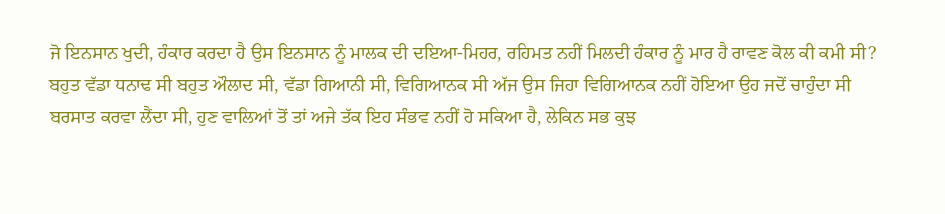ਜੋ ਇਨਸਾਨ ਖੁਦੀ, ਹੰਕਾਰ ਕਰਦਾ ਹੈ ਉਸ ਇਨਸਾਨ ਨੂੰ ਮਾਲਕ ਦੀ ਦਇਆ-ਮਿਹਰ, ਰਹਿਮਤ ਨਹੀਂ ਮਿਲਦੀ ਹੰਕਾਰ ਨੂੰ ਮਾਰ ਹੈ ਰਾਵਣ ਕੋਲ ਕੀ ਕਮੀ ਸੀ?
ਬਹੁਤ ਵੱਡਾ ਧਨਾਢ ਸੀ ਬਹੁਤ ਔਲਾਦ ਸੀ, ਵੱਡਾ ਗਿਆਨੀ ਸੀ, ਵਿਗਿਆਨਕ ਸੀ ਅੱਜ ਉਸ ਜਿਹਾ ਵਿਗਿਆਨਕ ਨਹੀਂ ਹੋਇਆ ਉਹ ਜਦੋਂ ਚਾਹੁੰਦਾ ਸੀ ਬਰਸਾਤ ਕਰਵਾ ਲੈਂਦਾ ਸੀ, ਹੁਣ ਵਾਲਿਆਂ ਤੋਂ ਤਾਂ ਅਜੇ ਤੱਕ ਇਹ ਸੰਭਵ ਨਹੀਂ ਹੋ ਸਕਿਆ ਹੈ, ਲੇਕਿਨ ਸਭ ਕੁਝ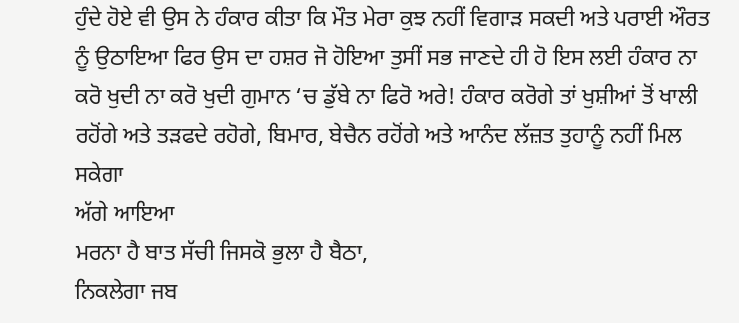ਹੁੰਦੇ ਹੋਏ ਵੀ ਉਸ ਨੇ ਹੰਕਾਰ ਕੀਤਾ ਕਿ ਮੌਤ ਮੇਰਾ ਕੁਝ ਨਹੀਂ ਵਿਗਾੜ ਸਕਦੀ ਅਤੇ ਪਰਾਈ ਔਰਤ ਨੂੰ ਉਠਾਇਆ ਫਿਰ ਉਸ ਦਾ ਹਸ਼ਰ ਜੋ ਹੋਇਆ ਤੁਸੀਂ ਸਭ ਜਾਣਦੇ ਹੀ ਹੋ ਇਸ ਲਈ ਹੰਕਾਰ ਨਾ ਕਰੋ ਖੁਦੀ ਨਾ ਕਰੋ ਖੁਦੀ ਗੁਮਾਨ ‘ਚ ਡੁੱਬੇ ਨਾ ਫਿਰੋ ਅਰੇ! ਹੰਕਾਰ ਕਰੋਗੇ ਤਾਂ ਖੁਸ਼ੀਆਂ ਤੋਂ ਖਾਲੀ ਰਹੋਂਗੇ ਅਤੇ ਤੜਫਦੇ ਰਹੋਗੇ, ਬਿਮਾਰ, ਬੇਚੈਨ ਰਹੋਂਗੇ ਅਤੇ ਆਨੰਦ ਲੱਜ਼ਤ ਤੁਹਾਨੂੰ ਨਹੀਂ ਮਿਲ ਸਕੇਗਾ
ਅੱਗੇ ਆਇਆ
ਮਰਨਾ ਹੈ ਬਾਤ ਸੱਚੀ ਜਿਸਕੋ ਭੁਲਾ ਹੈ ਬੈਠਾ,
ਨਿਕਲੇਗਾ ਜਬ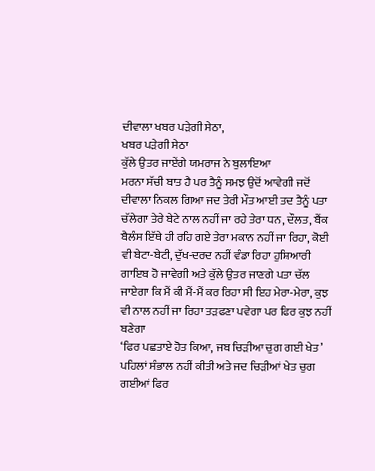ਦੀਵਾਲਾ ਖਬਰ ਪੜੇਗੀ ਸੇਠਾ,
ਖਬਰ ਪੜੇਗੀ ਸੇਠਾ
ਕੁੱਲੇ ਉਤਰ ਜਾਏਂਗੇ ਯਮਰਾਜ ਨੇ ਬੁਲਾਇਆ
ਮਰਨਾ ਸੱਚੀ ਬਾਤ ਹੈ ਪਰ ਤੈਨੂੰ ਸਮਝ ਉਦੋਂ ਆਵੇਗੀ ਜਦੋਂ ਦੀਵਾਲਾ ਨਿਕਲ ਗਿਆ ਜਦ ਤੇਰੀ ਮੌਤ ਆਈ ਤਦ ਤੈਨੂੰ ਪਤਾ ਚੱਲੇਗਾ ਤੇਰੇ ਬੇਟੇ ਨਾਲ ਨਹੀਂ ਜਾ ਰਹੇ ਤੇਰਾ ਧਨ, ਦੌਲਤ, ਬੈਂਕ ਬੈਲੰਸ ਇੱਥੇ ਹੀ ਰਹਿ ਗਏ ਤੇਰਾ ਮਕਾਨ ਨਹੀਂ ਜਾ ਰਿਹਾ, ਕੋਈ ਵੀ ਬੇਟਾ-ਬੇਟੀ, ਦੁੱਖ-ਦਰਦ ਨਹੀਂ ਵੰਡਾ ਰਿਹਾ ਹੁਸ਼ਿਆਰੀ ਗਾਇਬ ਹੋ ਜਾਵੇਗੀ ਅਤੇ ਕੁੱਲੇ ਉਤਰ ਜਾਣਗੇ ਪਤਾ ਚੱਲ ਜਾਏਗਾ ਕਿ ਮੈਂ ਕੀ ਮੈਂ-ਮੈਂ ਕਰ ਰਿਹਾ ਸੀ ਇਹ ਮੇਰਾ-ਮੇਰਾ, ਕੁਝ ਵੀ ਨਾਲ ਨਹੀਂ ਜਾ ਰਿਹਾ ਤੜਫਣਾ ਪਵੇਗਾ ਪਰ ਫਿਰ ਕੁਝ ਨਹੀਂ ਬਣੇਗਾ
‘ਫਿਰ ਪਛਤਾਏ ਹੋਤ ਕਿਆ, ਜਬ ਚਿੜੀਆ ਚੁਗ ਗਈ ਖੇਤ’
ਪਹਿਲਾਂ ਸੰਭਾਲ ਨਹੀਂ ਕੀਤੀ ਅਤੇ ਜਦ ਚਿੜੀਆਂ ਖੇਤ ਚੁਗ ਗਈਆਂ ਫਿਰ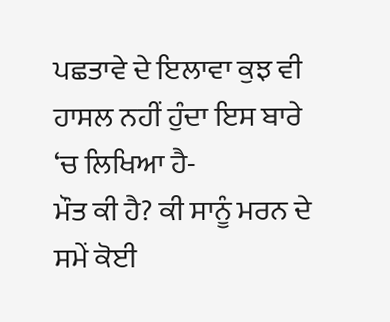ਪਛਤਾਵੇ ਦੇ ਇਲਾਵਾ ਕੁਝ ਵੀ ਹਾਸਲ ਨਹੀਂ ਹੁੰਦਾ ਇਸ ਬਾਰੇ ‘ਚ ਲਿਖਿਆ ਹੈ-
ਮੌਤ ਕੀ ਹੈ? ਕੀ ਸਾਨੂੰ ਮਰਨ ਦੇ ਸਮੇਂ ਕੋਈ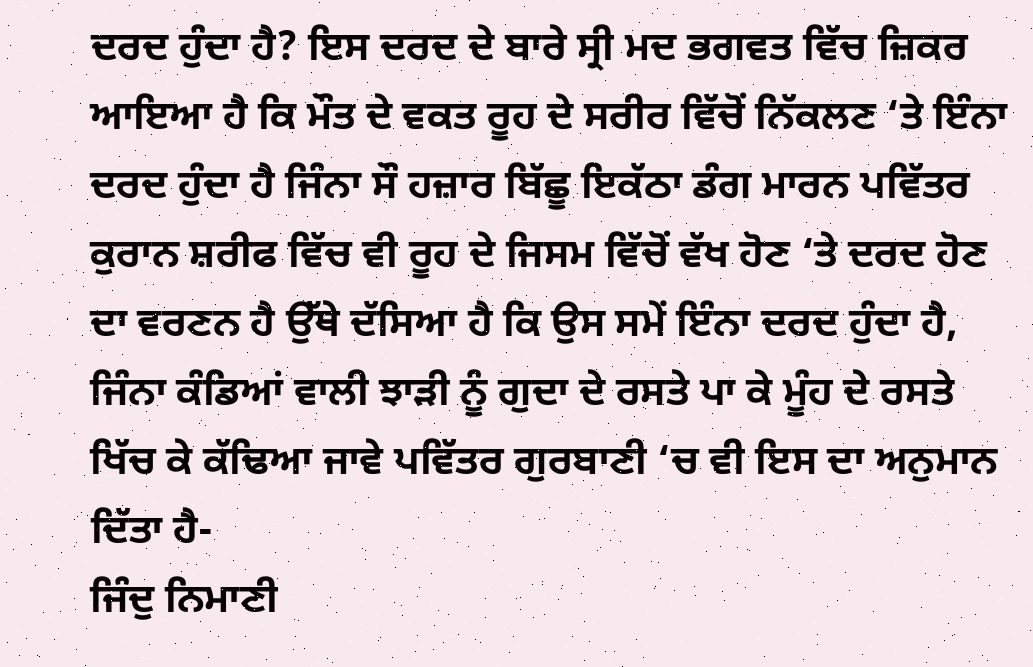ਦਰਦ ਹੁੰਦਾ ਹੈ? ਇਸ ਦਰਦ ਦੇ ਬਾਰੇ ਸ੍ਰੀ ਮਦ ਭਗਵਤ ਵਿੱਚ ਜ਼ਿਕਰ ਆਇਆ ਹੈ ਕਿ ਮੌਤ ਦੇ ਵਕਤ ਰੂਹ ਦੇ ਸਰੀਰ ਵਿੱਚੋਂ ਨਿੱਕਲਣ ‘ਤੇ ਇੰਨਾ ਦਰਦ ਹੁੰਦਾ ਹੈ ਜਿੰਨਾ ਸੌ ਹਜ਼ਾਰ ਬਿੱਛੂ ਇਕੱਠਾ ਡੰਗ ਮਾਰਨ ਪਵਿੱਤਰ ਕੁਰਾਨ ਸ਼ਰੀਫ ਵਿੱਚ ਵੀ ਰੂਹ ਦੇ ਜਿਸਮ ਵਿੱਚੋਂ ਵੱਖ ਹੋਣ ‘ਤੇ ਦਰਦ ਹੋਣ ਦਾ ਵਰਣਨ ਹੈ ਉੱਥੇ ਦੱਸਿਆ ਹੈ ਕਿ ਉਸ ਸਮੇਂ ਇੰਨਾ ਦਰਦ ਹੁੰਦਾ ਹੈ, ਜਿੰਨਾ ਕੰਡਿਆਂ ਵਾਲੀ ਝਾੜੀ ਨੂੰ ਗੁਦਾ ਦੇ ਰਸਤੇ ਪਾ ਕੇ ਮੂੰਹ ਦੇ ਰਸਤੇ ਖਿੱਚ ਕੇ ਕੱਢਿਆ ਜਾਵੇ ਪਵਿੱਤਰ ਗੁਰਬਾਣੀ ‘ਚ ਵੀ ਇਸ ਦਾ ਅਨੁਮਾਨ ਦਿੱਤਾ ਹੈ-
ਜਿੰਦੁ ਨਿਮਾਣੀ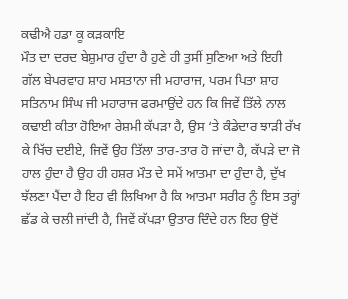ਕਢੀਐ ਹਡਾ ਕੂ ਕੜਕਾਇ
ਮੌਤ ਦਾ ਦਰਦ ਬੇਸ਼ੁਮਾਰ ਹੁੰਦਾ ਹੈ ਹੁਣੇ ਹੀ ਤੁਸੀਂ ਸੁਣਿਆ ਅਤੇ ਇਹੀ ਗੱਲ ਬੇਪਰਵਾਹ ਸ਼ਾਹ ਮਸਤਾਨਾ ਜੀ ਮਹਾਰਾਜ, ਪਰਮ ਪਿਤਾ ਸ਼ਾਹ ਸਤਿਨਾਮ ਸਿੰਘ ਜੀ ਮਹਾਰਾਜ ਫਰਮਾਉਂਦੇ ਹਨ ਕਿ ਜਿਵੇਂ ਤਿੱਲੇ ਨਾਲ ਕਢਾਈ ਕੀਤਾ ਹੋਇਆ ਰੇਸ਼ਮੀ ਕੱਪੜਾ ਹੈ, ਉਸ ‘ਤੇ ਕੰਡੇਦਾਰ ਝਾੜੀ ਰੱਖ ਕੇ ਖਿੱਚ ਦਈਏ, ਜਿਵੇਂ ਉਹ ਤਿੱਲਾ ਤਾਰ-ਤਾਰ ਹੋ ਜਾਂਦਾ ਹੈ, ਕੱਪੜੇ ਦਾ ਜੋ ਹਾਲ ਹੁੰਦਾ ਹੈ ਉਹ ਹੀ ਹਸ਼ਰ ਮੌਤ ਦੇ ਸਮੇਂ ਆਤਮਾ ਦਾ ਹੁੰਦਾ ਹੈ, ਦੁੱਖ ਝੱਲਣਾ ਪੈਂਦਾ ਹੈ ਇਹ ਵੀ ਲਿਖਿਆ ਹੈ ਕਿ ਆਤਮਾ ਸਰੀਰ ਨੂੰ ਇਸ ਤਰ੍ਹਾਂ ਛੱਡ ਕੇ ਚਲੀ ਜਾਂਦੀ ਹੈ, ਜਿਵੇਂ ਕੱਪੜਾ ਉਤਾਰ ਦਿੰਦੇ ਹਨ ਇਹ ਉਦੋਂ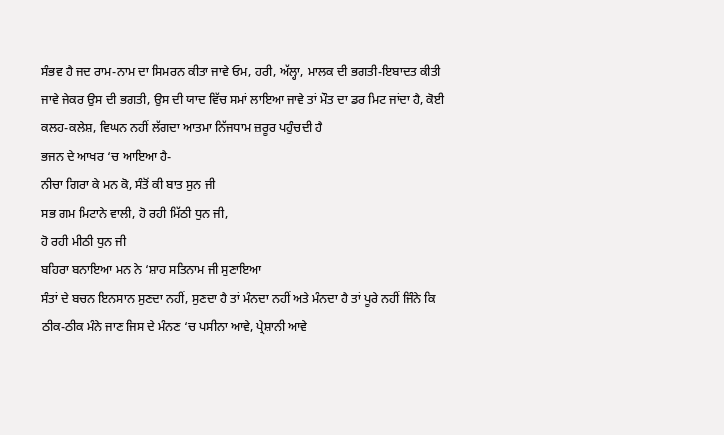ਸੰਭਵ ਹੈ ਜਦ ਰਾਮ-ਨਾਮ ਦਾ ਸਿਮਰਨ ਕੀਤਾ ਜਾਵੇ ਓਮ, ਹਰੀ, ਅੱਲ੍ਹਾ, ਮਾਲਕ ਦੀ ਭਗਤੀ-ਇਬਾਦਤ ਕੀਤੀ ਜਾਵੇ ਜੇਕਰ ਉਸ ਦੀ ਭਗਤੀ, ਉਸ ਦੀ ਯਾਦ ਵਿੱਚ ਸਮਾਂ ਲਾਇਆ ਜਾਵੇ ਤਾਂ ਮੌਤ ਦਾ ਡਰ ਮਿਟ ਜਾਂਦਾ ਹੈ, ਕੋਈ ਕਲਹ-ਕਲੇਸ਼, ਵਿਘਨ ਨਹੀਂ ਲੱਗਦਾ ਆਤਮਾ ਨਿੱਜਧਾਮ ਜ਼ਰੂਰ ਪਹੁੰਚਦੀ ਹੈ
ਭਜਨ ਦੇ ਆਖਰ ‘ਚ ਆਇਆ ਹੈ-
ਨੀਚਾ ਗਿਰਾ ਕੇ ਮਨ ਕੋ, ਸੰਤੋਂ ਕੀ ਬਾਤ ਸੁਨ ਜੀ
ਸਭ ਗਮ ਮਿਟਾਨੇ ਵਾਲੀ, ਹੋ ਰਹੀ ਮਿੱਠੀ ਧੁਨ ਜੀ,
ਹੋ ਰਹੀ ਮੀਠੀ ਧੁਨ ਜੀ
ਬਹਿਰਾ ਬਨਾਇਆ ਮਨ ਨੇ ‘ਸ਼ਾਹ ਸਤਿਨਾਮ ਜੀ ਸੁਣਾਇਆ
ਸੰਤਾਂ ਦੇ ਬਚਨ ਇਨਸਾਨ ਸੁਣਦਾ ਨਹੀਂ, ਸੁਣਦਾ ਹੈ ਤਾਂ ਮੰਨਦਾ ਨਹੀਂ ਅਤੇ ਮੰਨਦਾ ਹੈ ਤਾਂ ਪੂਰੇ ਨਹੀਂ ਜਿੰਨੇ ਕਿ ਠੀਕ-ਠੀਕ ਮੰਨੇ ਜਾਣ ਜਿਸ ਦੇ ਮੰਨਣ ‘ਚ ਪਸੀਨਾ ਆਵੇ, ਪ੍ਰੇਸ਼ਾਨੀ ਆਵੇ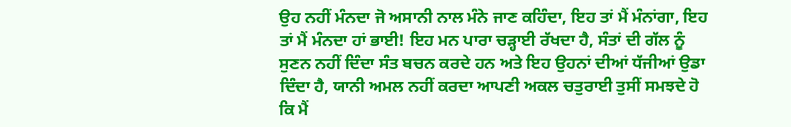ਉਹ ਨਹੀਂ ਮੰਨਦਾ ਜੋ ਅਸਾਨੀ ਨਾਲ ਮੰਨੇ ਜਾਣ ਕਹਿੰਦਾ, ਇਹ ਤਾਂ ਮੈਂ ਮੰਨਾਂਗਾ, ਇਹ ਤਾਂ ਮੈਂ ਮੰਨਦਾ ਹਾਂ ਭਾਈ! ਇਹ ਮਨ ਪਾਰਾ ਚੜ੍ਹਾਈ ਰੱਖਦਾ ਹੈ, ਸੰਤਾਂ ਦੀ ਗੱਲ ਨੂੰ ਸੁਣਨ ਨਹੀਂ ਦਿੰਦਾ ਸੰਤ ਬਚਨ ਕਰਦੇ ਹਨ ਅਤੇ ਇਹ ਉਹਨਾਂ ਦੀਆਂ ਧੱਜੀਆਂ ਉਡਾ ਦਿੰਦਾ ਹੈ, ਯਾਨੀ ਅਮਲ ਨਹੀਂ ਕਰਦਾ ਆਪਣੀ ਅਕਲ ਚਤੁਰਾਈ ਤੁਸੀਂ ਸਮਝਦੇ ਹੋ ਕਿ ਮੈਂ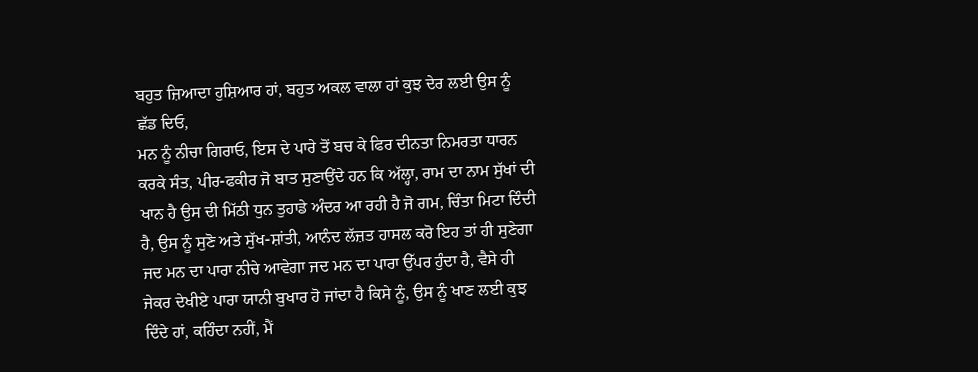ਬਹੁਤ ਜ਼ਿਆਦਾ ਹੁਸ਼ਿਆਰ ਹਾਂ, ਬਹੁਤ ਅਕਲ ਵਾਲਾ ਹਾਂ ਕੁਝ ਦੇਰ ਲਈ ਉਸ ਨੂੰ ਛੱਡ ਦਿਓ,
ਮਨ ਨੂੰ ਨੀਚਾ ਗਿਰਾਓ, ਇਸ ਦੇ ਪਾਰੇ ਤੋਂ ਬਚ ਕੇ ਫਿਰ ਦੀਨਤਾ ਨਿਮਰਤਾ ਧਾਰਨ ਕਰਕੇ ਸੰਤ, ਪੀਰ-ਫਕੀਰ ਜੋ ਬਾਤ ਸੁਣਾਉਂਦੇ ਹਨ ਕਿ ਅੱਲ੍ਹਾ, ਰਾਮ ਦਾ ਨਾਮ ਸੁੱਖਾਂ ਦੀ ਖਾਨ ਹੈ ਉਸ ਦੀ ਮਿੱਠੀ ਧੁਨ ਤੁਹਾਡੇ ਅੰਦਰ ਆ ਰਹੀ ਹੈ ਜੋ ਗਮ, ਚਿੰਤਾ ਮਿਟਾ ਦਿੰਦੀ ਹੈ, ਉਸ ਨੂੰ ਸੁਣੋ ਅਤੇ ਸੁੱਖ-ਸ਼ਾਂਤੀ, ਆਨੰਦ ਲੱਜ਼ਤ ਹਾਸਲ ਕਰੋ ਇਹ ਤਾਂ ਹੀ ਸੁਣੇਗਾ ਜਦ ਮਨ ਦਾ ਪਾਰਾ ਨੀਚੇ ਆਵੇਗਾ ਜਦ ਮਨ ਦਾ ਪਾਰਾ ਉੱਪਰ ਹੁੰਦਾ ਹੈ, ਵੈਸੇ ਹੀ ਜੇਕਰ ਦੇਖੀਏ ਪਾਰਾ ਯਾਨੀ ਬੁਖਾਰ ਹੋ ਜਾਂਦਾ ਹੈ ਕਿਸੇ ਨੂੰ, ਉਸ ਨੂੰ ਖਾਣ ਲਈ ਕੁਝ ਦਿੰਦੇ ਹਾਂ, ਕਹਿੰਦਾ ਨਹੀਂ, ਮੈਂ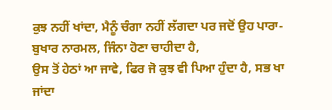ਕੁਝ ਨਹੀਂ ਖਾਂਦਾ, ਮੈਨੂੰ ਚੰਗਾ ਨਹੀਂ ਲੱਗਦਾ ਪਰ ਜਦੋਂ ਉਹ ਪਾਰਾ-ਬੁਖਾਰ ਨਾਰਮਲ, ਜਿੰਨਾ ਹੋਣਾ ਚਾਹੀਦਾ ਹੈ,
ਉਸ ਤੋਂ ਹੇਠਾਂ ਆ ਜਾਵੇ, ਫਿਰ ਜੋ ਕੁਝ ਵੀ ਪਿਆ ਹੁੰਦਾ ਹੈ, ਸਭ ਖਾ ਜਾਂਦਾ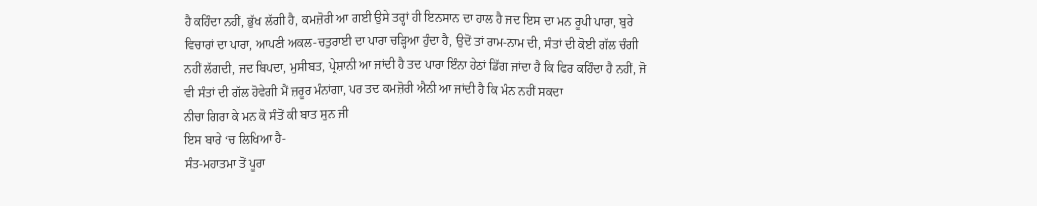ਹੈ ਕਹਿੰਦਾ ਨਹੀਂ, ਭੁੱਖ ਲੱਗੀ ਹੈ, ਕਮਜ਼ੋਰੀ ਆ ਗਈ ਉਸੇ ਤਰ੍ਹਾਂ ਹੀ ਇਨਸਾਨ ਦਾ ਹਾਲ ਹੈ ਜਦ ਇਸ ਦਾ ਮਨ ਰੂਪੀ ਪਾਰਾ, ਬੁਰੇ ਵਿਚਾਰਾਂ ਦਾ ਪਾਰਾ, ਆਪਣੀ ਅਕਲ-ਚਤੁਰਾਈ ਦਾ ਪਾਰਾ ਚੜ੍ਹਿਆ ਹੁੰਦਾ ਹੈ, ਉਦੋਂ ਤਾਂ ਰਾਮ-ਨਾਮ ਦੀ, ਸੰਤਾਂ ਦੀ ਕੋਈ ਗੱਲ ਚੰਗੀ ਨਹੀਂ ਲੱਗਦੀ, ਜਦ ਬਿਪਦਾ, ਮੁਸੀਬਤ, ਪ੍ਰੇਸ਼ਾਨੀ ਆ ਜਾਂਦੀ ਹੈ ਤਦ ਪਾਰਾ ਇੰਨਾ ਹੇਠਾਂ ਡਿੱਗ ਜਾਂਦਾ ਹੈ ਕਿ ਫਿਰ ਕਹਿੰਦਾ ਹੈ ਨਹੀਂ, ਜੋ ਵੀ ਸੰਤਾਂ ਦੀ ਗੱਲ ਹੋਵੇਗੀ ਮੈਂ ਜ਼ਰੂਰ ਮੰਨਾਂਗਾ, ਪਰ ਤਦ ਕਮਜ਼ੋਰੀ ਐਨੀ ਆ ਜਾਂਦੀ ਹੈ ਕਿ ਮੰਨ ਨਹੀਂ ਸਕਦਾ
ਨੀਚਾ ਗਿਰਾ ਕੇ ਮਨ ਕੋ ਸੰਤੋਂ ਕੀ ਬਾਤ ਸੁਨ ਜੀ
ਇਸ ਬਾਰੇ ‘ਚ ਲਿਖਿਆ ਹੈ-
ਸੰਤ-ਮਹਾਤਮਾ ਤੋਂ ਪੂਰਾ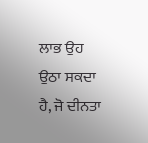ਲਾਭ ਉਹ ਉਠਾ ਸਕਦਾ ਹੈ, ਜੋ ਦੀਨਤਾ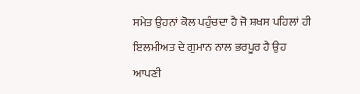ਸਮੇਤ ਉਹਨਾਂ ਕੋਲ ਪਹੁੰਚਦਾ ਹੈ ਜੋ ਸ਼ਖਸ ਪਹਿਲਾਂ ਹੀ ਇਲਮੀਅਤ ਦੇ ਗੁਮਾਨ ਨਾਲ ਭਰਪੂਰ ਹੈ ਉਹ ਆਪਣੀ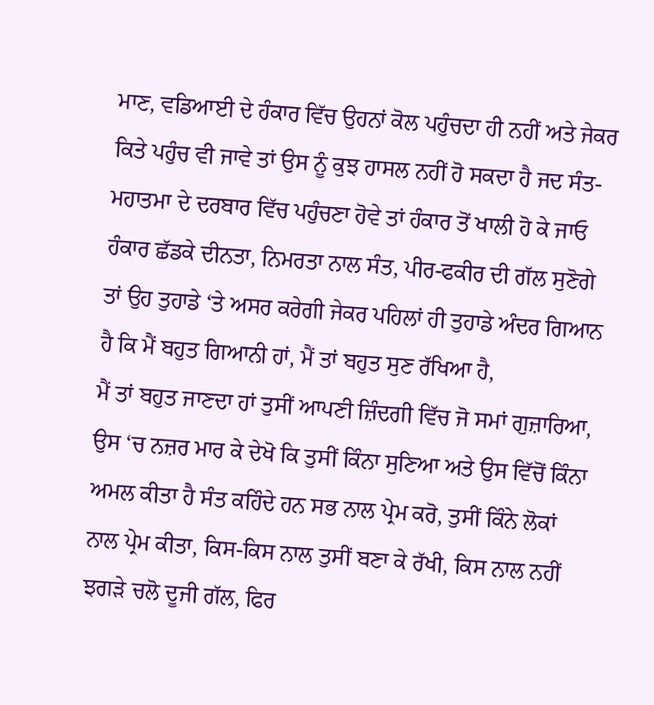ਮਾਣ, ਵਡਿਆਈ ਦੇ ਹੰਕਾਰ ਵਿੱਚ ਉਹਨਾਂ ਕੋਲ ਪਹੁੰਚਦਾ ਹੀ ਨਹੀਂ ਅਤੇ ਜੇਕਰ ਕਿਤੇ ਪਹੁੰਚ ਵੀ ਜਾਵੇ ਤਾਂ ਉਸ ਨੂੰ ਕੁਝ ਹਾਸਲ ਨਹੀਂ ਹੋ ਸਕਦਾ ਹੈ ਜਦ ਸੰਤ-ਮਹਾਤਮਾ ਦੇ ਦਰਬਾਰ ਵਿੱਚ ਪਹੁੰਚਣਾ ਹੋਵੇ ਤਾਂ ਹੰਕਾਰ ਤੋਂ ਖਾਲੀ ਹੋ ਕੇ ਜਾਓ
ਹੰਕਾਰ ਛੱਡਕੇ ਦੀਨਤਾ, ਨਿਮਰਤਾ ਨਾਲ ਸੰਤ, ਪੀਰ-ਫਕੀਰ ਦੀ ਗੱਲ ਸੁਣੋਗੇ ਤਾਂ ਉਹ ਤੁਹਾਡੇ ‘ਤੇ ਅਸਰ ਕਰੇਗੀ ਜੇਕਰ ਪਹਿਲਾਂ ਹੀ ਤੁਹਾਡੇ ਅੰਦਰ ਗਿਆਨ ਹੈ ਕਿ ਮੈਂ ਬਹੁਤ ਗਿਆਨੀ ਹਾਂ, ਮੈਂ ਤਾਂ ਬਹੁਤ ਸੁਣ ਰੱਖਿਆ ਹੈ,
ਮੈਂ ਤਾਂ ਬਹੁਤ ਜਾਣਦਾ ਹਾਂ ਤੁਸੀਂ ਆਪਣੀ ਜ਼ਿੰਦਗੀ ਵਿੱਚ ਜੋ ਸਮਾਂ ਗੁਜ਼ਾਰਿਆ, ਉਸ ‘ਚ ਨਜ਼ਰ ਮਾਰ ਕੇ ਦੇਖੋ ਕਿ ਤੁਸੀਂ ਕਿੰਨਾ ਸੁਣਿਆ ਅਤੇ ਉਸ ਵਿੱਚੋਂ ਕਿੰਨਾ ਅਮਲ ਕੀਤਾ ਹੈ ਸੰਤ ਕਹਿੰਦੇ ਹਨ ਸਭ ਨਾਲ ਪ੍ਰੇਮ ਕਰੋ, ਤੁਸੀਂ ਕਿੰਨੇ ਲੋਕਾਂ ਨਾਲ ਪ੍ਰੇਮ ਕੀਤਾ, ਕਿਸ-ਕਿਸ ਨਾਲ ਤੁਸੀਂ ਬਣਾ ਕੇ ਰੱਖੀ, ਕਿਸ ਨਾਲ ਨਹੀਂ ਝਗੜੇ ਚਲੋ ਦੂਜੀ ਗੱਲ, ਫਿਰ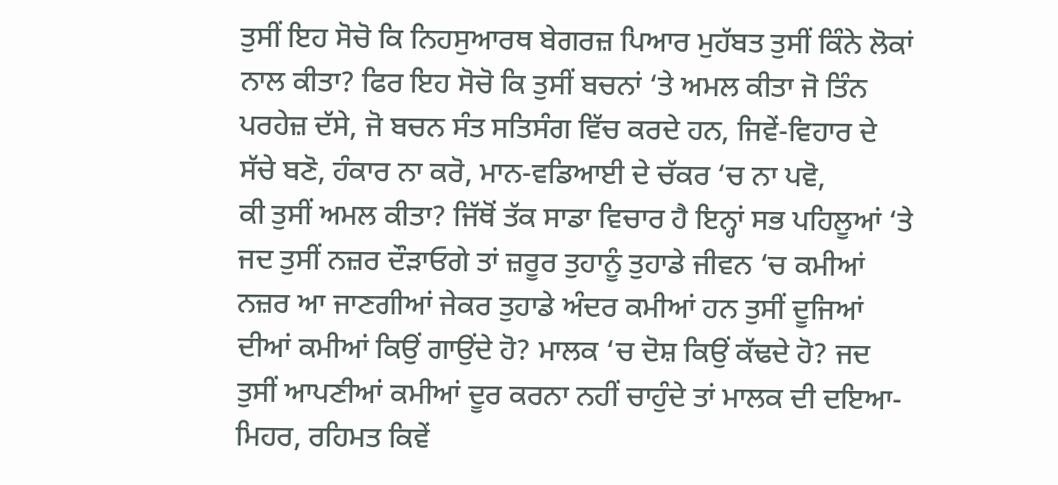ਤੁਸੀਂ ਇਹ ਸੋਚੋ ਕਿ ਨਿਹਸੁਆਰਥ ਬੇਗਰਜ਼ ਪਿਆਰ ਮੁਹੱਬਤ ਤੁਸੀਂ ਕਿੰਨੇ ਲੋਕਾਂ ਨਾਲ ਕੀਤਾ? ਫਿਰ ਇਹ ਸੋਚੋ ਕਿ ਤੁਸੀਂ ਬਚਨਾਂ ‘ਤੇ ਅਮਲ ਕੀਤਾ ਜੋ ਤਿੰਨ ਪਰਹੇਜ਼ ਦੱਸੇ, ਜੋ ਬਚਨ ਸੰਤ ਸਤਿਸੰਗ ਵਿੱਚ ਕਰਦੇ ਹਨ, ਜਿਵੇਂ-ਵਿਹਾਰ ਦੇ ਸੱਚੇ ਬਣੋ, ਹੰਕਾਰ ਨਾ ਕਰੋ, ਮਾਨ-ਵਡਿਆਈ ਦੇ ਚੱਕਰ ‘ਚ ਨਾ ਪਵੋ,
ਕੀ ਤੁਸੀਂ ਅਮਲ ਕੀਤਾ? ਜਿੱਥੋਂ ਤੱਕ ਸਾਡਾ ਵਿਚਾਰ ਹੈ ਇਨ੍ਹਾਂ ਸਭ ਪਹਿਲੂਆਂ ‘ਤੇ ਜਦ ਤੁਸੀਂ ਨਜ਼ਰ ਦੌੜਾਓਗੇ ਤਾਂ ਜ਼ਰੂਰ ਤੁਹਾਨੂੰ ਤੁਹਾਡੇ ਜੀਵਨ ‘ਚ ਕਮੀਆਂ ਨਜ਼ਰ ਆ ਜਾਣਗੀਆਂ ਜੇਕਰ ਤੁਹਾਡੇ ਅੰਦਰ ਕਮੀਆਂ ਹਨ ਤੁਸੀਂ ਦੂਜਿਆਂ ਦੀਆਂ ਕਮੀਆਂ ਕਿਉਂ ਗਾਉਂਦੇ ਹੋ? ਮਾਲਕ ‘ਚ ਦੋਸ਼ ਕਿਉਂ ਕੱਢਦੇ ਹੋ? ਜਦ ਤੁਸੀਂ ਆਪਣੀਆਂ ਕਮੀਆਂ ਦੂਰ ਕਰਨਾ ਨਹੀਂ ਚਾਹੁੰਦੇ ਤਾਂ ਮਾਲਕ ਦੀ ਦਇਆ-ਮਿਹਰ, ਰਹਿਮਤ ਕਿਵੇਂ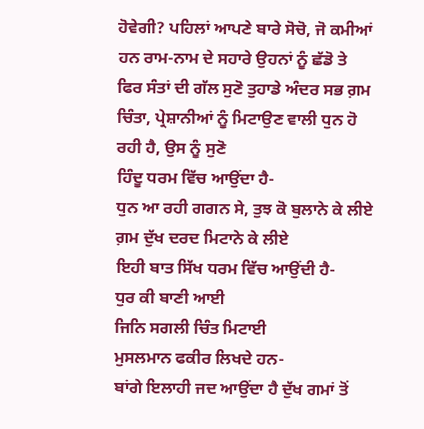ਹੋਵੇਗੀ? ਪਹਿਲਾਂ ਆਪਣੇ ਬਾਰੇ ਸੋਚੋ, ਜੋ ਕਮੀਆਂ ਹਨ ਰਾਮ-ਨਾਮ ਦੇ ਸਹਾਰੇ ਉਹਨਾਂ ਨੂੰ ਛੱਡੋ ਤੇ ਫਿਰ ਸੰਤਾਂ ਦੀ ਗੱਲ ਸੁਣੋ ਤੁਹਾਡੇ ਅੰਦਰ ਸਭ ਗ਼ਮ ਚਿੰਤਾ, ਪ੍ਰੇਸ਼ਾਨੀਆਂ ਨੂੰ ਮਿਟਾਉਣ ਵਾਲੀ ਧੁਨ ਹੋ ਰਹੀ ਹੈ, ਉਸ ਨੂੰ ਸੁਣੋ
ਹਿੰਦੂ ਧਰਮ ਵਿੱਚ ਆਉਂਦਾ ਹੈ-
ਧੁਨ ਆ ਰਹੀ ਗਗਨ ਸੇ, ਤੁਝ ਕੋ ਬੁਲਾਨੇ ਕੇ ਲੀਏ
ਗ਼ਮ ਦੁੱਖ ਦਰਦ ਮਿਟਾਨੇ ਕੇ ਲੀਏ
ਇਹੀ ਬਾਤ ਸਿੱਖ ਧਰਮ ਵਿੱਚ ਆਉਂਦੀ ਹੈ-
ਧੁਰ ਕੀ ਬਾਣੀ ਆਈ
ਜਿਨਿ ਸਗਲੀ ਚਿੰਤ ਮਿਟਾਈ
ਮੁਸਲਮਾਨ ਫਕੀਰ ਲਿਖਦੇ ਹਨ-
ਬਾਂਗੇ ਇਲਾਹੀ ਜਦ ਆਉਂਦਾ ਹੈ ਦੁੱਖ ਗਮਾਂ ਤੋਂ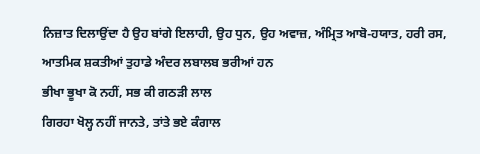ਨਿਜ਼ਾਤ ਦਿਲਾਉਂਦਾ ਹੈ ਉਹ ਬਾਂਗੇ ਇਲਾਹੀ, ਉਹ ਧੁਨ, ਉਹ ਅਵਾਜ਼, ਅੰਮ੍ਰਿਤ ਆਬੋ-ਹਯਾਤ, ਹਰੀ ਰਸ, ਆਤਮਿਕ ਸ਼ਕਤੀਆਂ ਤੁਹਾਡੇ ਅੰਦਰ ਲਬਾਲਬ ਭਰੀਆਂ ਹਨ
ਭੀਖਾ ਭੂਖਾ ਕੋ ਨਹੀਂ, ਸਭ ਕੀ ਗਠੜੀ ਲਾਲ
ਗਿਰਹਾ ਖੋਲ੍ਹ ਨਹੀਂ ਜਾਨਤੇ, ਤਾਂਤੇ ਭਏ ਕੰਗਾਲ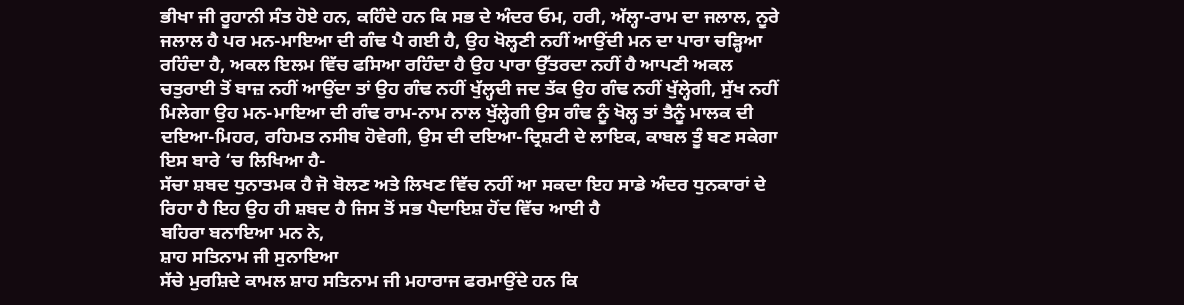ਭੀਖਾ ਜੀ ਰੂਹਾਨੀ ਸੰਤ ਹੋਏ ਹਨ, ਕਹਿੰਦੇ ਹਨ ਕਿ ਸਭ ਦੇ ਅੰਦਰ ਓਮ, ਹਰੀ, ਅੱਲ੍ਹਾ-ਰਾਮ ਦਾ ਜਲਾਲ, ਨੂਰੇ ਜਲਾਲ ਹੈ ਪਰ ਮਨ-ਮਾਇਆ ਦੀ ਗੰਢ ਪੈ ਗਈ ਹੈ, ਉਹ ਖੋਲ੍ਹਣੀ ਨਹੀਂ ਆਉਂਦੀ ਮਨ ਦਾ ਪਾਰਾ ਚੜ੍ਹਿਆ ਰਹਿੰਦਾ ਹੈ, ਅਕਲ ਇਲਮ ਵਿੱਚ ਫਸਿਆ ਰਹਿੰਦਾ ਹੈ ਉਹ ਪਾਰਾ ਉੱਤਰਦਾ ਨਹੀਂ ਹੈ ਆਪਣੀ ਅਕਲ ਚਤੁਰਾਈ ਤੋਂ ਬਾਜ਼ ਨਹੀਂ ਆਉਂਦਾ ਤਾਂ ਉਹ ਗੰਢ ਨਹੀਂ ਖੁੱਲ੍ਹਦੀ ਜਦ ਤੱਕ ਉਹ ਗੰਢ ਨਹੀਂ ਖੁੱਲ੍ਹੇਗੀ, ਸੁੱਖ ਨਹੀਂ ਮਿਲੇਗਾ ਉਹ ਮਨ-ਮਾਇਆ ਦੀ ਗੰਢ ਰਾਮ-ਨਾਮ ਨਾਲ ਖੁੱਲ੍ਹੇਗੀ ਉਸ ਗੰਢ ਨੂੰ ਖੋਲ੍ਹ ਤਾਂ ਤੈਨੂੰ ਮਾਲਕ ਦੀ ਦਇਆ-ਮਿਹਰ, ਰਹਿਮਤ ਨਸੀਬ ਹੋਵੇਗੀ, ਉਸ ਦੀ ਦਇਆ-ਦ੍ਰਿਸ਼ਟੀ ਦੇ ਲਾਇਕ, ਕਾਬਲ ਤੂੰ ਬਣ ਸਕੇਗਾ ਇਸ ਬਾਰੇ ‘ਚ ਲਿਖਿਆ ਹੈ-
ਸੱਚਾ ਸ਼ਬਦ ਧੁਨਾਤਮਕ ਹੈ ਜੋ ਬੋਲਣ ਅਤੇ ਲਿਖਣ ਵਿੱਚ ਨਹੀਂ ਆ ਸਕਦਾ ਇਹ ਸਾਡੇ ਅੰਦਰ ਧੁਨਕਾਰਾਂ ਦੇ ਰਿਹਾ ਹੈ ਇਹ ਉਹ ਹੀ ਸ਼ਬਦ ਹੈ ਜਿਸ ਤੋਂ ਸਭ ਪੈਦਾਇਸ਼ ਹੋਂਦ ਵਿੱਚ ਆਈ ਹੈ
ਬਹਿਰਾ ਬਨਾਇਆ ਮਨ ਨੇ,
ਸ਼ਾਹ ਸਤਿਨਾਮ ਜੀ ਸੁਨਾਇਆ
ਸੱਚੇ ਮੁਰਸ਼ਿਦੇ ਕਾਮਲ ਸ਼ਾਹ ਸਤਿਨਾਮ ਜੀ ਮਹਾਰਾਜ ਫਰਮਾਉਂਦੇ ਹਨ ਕਿ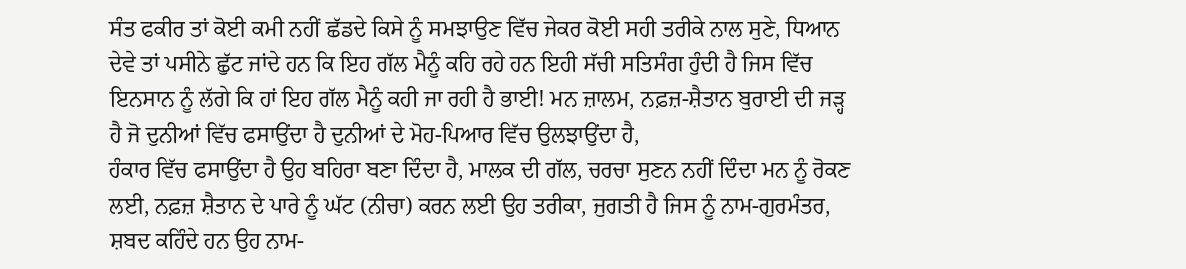ਸੰਤ ਫਕੀਰ ਤਾਂ ਕੋਈ ਕਮੀ ਨਹੀਂ ਛੱਡਦੇ ਕਿਸੇ ਨੂੰ ਸਮਝਾਉਣ ਵਿੱਚ ਜੇਕਰ ਕੋਈ ਸਹੀ ਤਰੀਕੇ ਨਾਲ ਸੁਣੇ, ਧਿਆਨ ਦੇਵੇ ਤਾਂ ਪਸੀਨੇ ਛੁੱਟ ਜਾਂਦੇ ਹਨ ਕਿ ਇਹ ਗੱਲ ਮੈਨੂੰ ਕਹਿ ਰਹੇ ਹਨ ਇਹੀ ਸੱਚੀ ਸਤਿਸੰਗ ਹੁੰਦੀ ਹੈ ਜਿਸ ਵਿੱਚ ਇਨਸਾਨ ਨੂੰ ਲੱਗੇ ਕਿ ਹਾਂ ਇਹ ਗੱਲ ਮੈਨੂੰ ਕਹੀ ਜਾ ਰਹੀ ਹੈ ਭਾਈ! ਮਨ ਜ਼ਾਲਮ, ਨਫ਼ਜ਼-ਸ਼ੈਤਾਨ ਬੁਰਾਈ ਦੀ ਜੜ੍ਹ ਹੈ ਜੋ ਦੁਨੀਆਂ ਵਿੱਚ ਫਸਾਉਂਦਾ ਹੈ ਦੁਨੀਆਂ ਦੇ ਮੋਹ-ਪਿਆਰ ਵਿੱਚ ਉਲਝਾਉਂਦਾ ਹੈ,
ਹੰਕਾਰ ਵਿੱਚ ਫਸਾਉਂਦਾ ਹੈ ਉਹ ਬਹਿਰਾ ਬਣਾ ਦਿੰਦਾ ਹੈ, ਮਾਲਕ ਦੀ ਗੱਲ, ਚਰਚਾ ਸੁਣਨ ਨਹੀਂ ਦਿੰਦਾ ਮਨ ਨੂੰ ਰੋਕਣ ਲਈ, ਨਫ਼ਜ਼ ਸ਼ੈਤਾਨ ਦੇ ਪਾਰੇ ਨੂੰ ਘੱਟ (ਨੀਚਾ) ਕਰਨ ਲਈ ਉਹ ਤਰੀਕਾ, ਜੁਗਤੀ ਹੈ ਜਿਸ ਨੂੰ ਨਾਮ-ਗੁਰਮੰਤਰ, ਸ਼ਬਦ ਕਹਿੰਦੇ ਹਨ ਉਹ ਨਾਮ-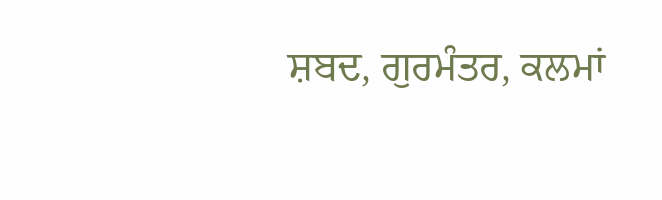ਸ਼ਬਦ, ਗੁਰਮੰਤਰ, ਕਲਮਾਂ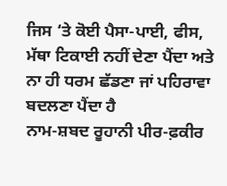ਜਿਸ ‘ਤੇ ਕੋਈ ਪੈਸਾ-ਪਾਈ, ਫੀਸ, ਮੱਥਾ ਟਿਕਾਈ ਨਹੀਂ ਦੇਣਾ ਪੈਂਦਾ ਅਤੇ ਨਾ ਹੀ ਧਰਮ ਛੱਡਣਾ ਜਾਂ ਪਹਿਰਾਵਾ ਬਦਲਣਾ ਪੈਂਦਾ ਹੈ
ਨਾਮ-ਸ਼ਬਦ ਰੂਹਾਨੀ ਪੀਰ-ਫ਼ਕੀਰ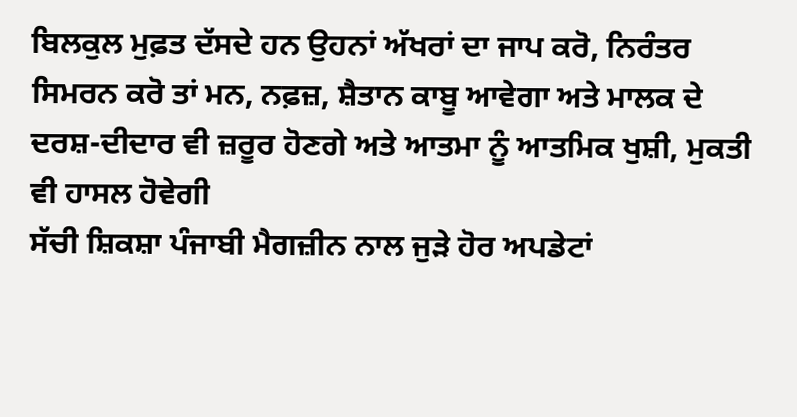ਬਿਲਕੁਲ ਮੁਫ਼ਤ ਦੱਸਦੇ ਹਨ ਉਹਨਾਂ ਅੱਖਰਾਂ ਦਾ ਜਾਪ ਕਰੋ, ਨਿਰੰਤਰ ਸਿਮਰਨ ਕਰੋ ਤਾਂ ਮਨ, ਨਫ਼ਜ਼, ਸ਼ੈਤਾਨ ਕਾਬੂ ਆਵੇਗਾ ਅਤੇ ਮਾਲਕ ਦੇ ਦਰਸ਼-ਦੀਦਾਰ ਵੀ ਜ਼ਰੂਰ ਹੋਣਗੇ ਅਤੇ ਆਤਮਾ ਨੂੰ ਆਤਮਿਕ ਖੁਸ਼ੀ, ਮੁਕਤੀ ਵੀ ਹਾਸਲ ਹੋਵੇਗੀ
ਸੱਚੀ ਸ਼ਿਕਸ਼ਾ ਪੰਜਾਬੀ ਮੈਗਜ਼ੀਨ ਨਾਲ ਜੁੜੇ ਹੋਰ ਅਪਡੇਟਾਂ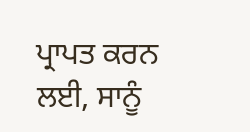ਪ੍ਰਾਪਤ ਕਰਨ ਲਈ, ਸਾਨੂੰ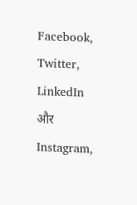Facebook, Twitter, LinkedIn और Instagram,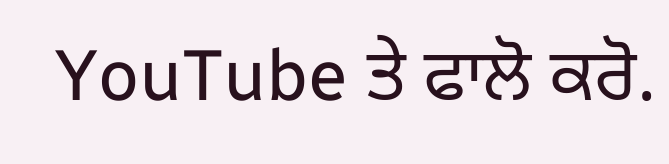YouTube ਤੇ ਫਾਲੋ ਕਰੋ.